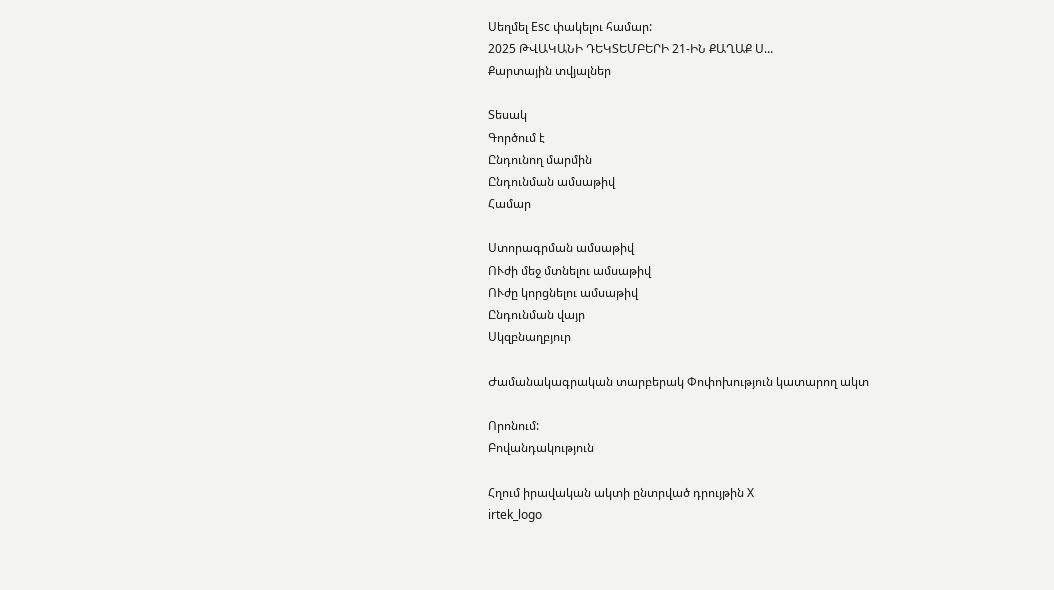Սեղմել Esc փակելու համար:
2025 ԹՎԱԿԱՆԻ ԴԵԿՏԵՄԲԵՐԻ 21-ԻՆ ՔԱՂԱՔ Ս...
Քարտային տվյալներ

Տեսակ
Գործում է
Ընդունող մարմին
Ընդունման ամսաթիվ
Համար

Ստորագրման ամսաթիվ
ՈՒժի մեջ մտնելու ամսաթիվ
ՈՒժը կորցնելու ամսաթիվ
Ընդունման վայր
Սկզբնաղբյուր

Ժամանակագրական տարբերակ Փոփոխություն կատարող ակտ

Որոնում:
Բովանդակություն

Հղում իրավական ակտի ընտրված դրույթին X
irtek_logo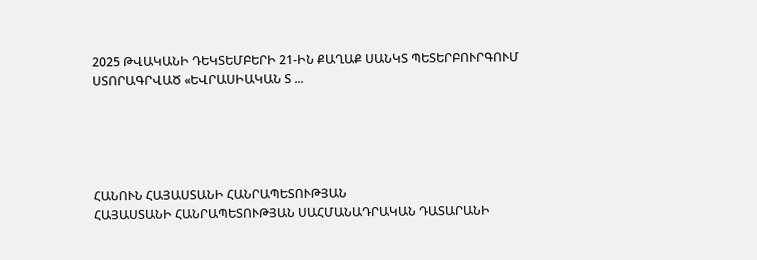2025 ԹՎԱԿԱՆԻ ԴԵԿՏԵՄԲԵՐԻ 21-ԻՆ ՔԱՂԱՔ ՍԱՆԿՏ ՊԵՏԵՐԲՈՒՐԳՈՒՄ ՍՏՈՐԱԳՐՎԱԾ «ԵՎՐԱՍԻԱԿԱՆ Տ ...





ՀԱՆՈՒՆ ՀԱՅԱՍՏԱՆԻ ՀԱՆՐԱՊԵՏՈՒԹՅԱՆ
ՀԱՅԱՍՏԱՆԻ ՀԱՆՐԱՊԵՏՈՒԹՅԱՆ ՍԱՀՄԱՆԱԴՐԱԿԱՆ ԴԱՏԱՐԱՆԻ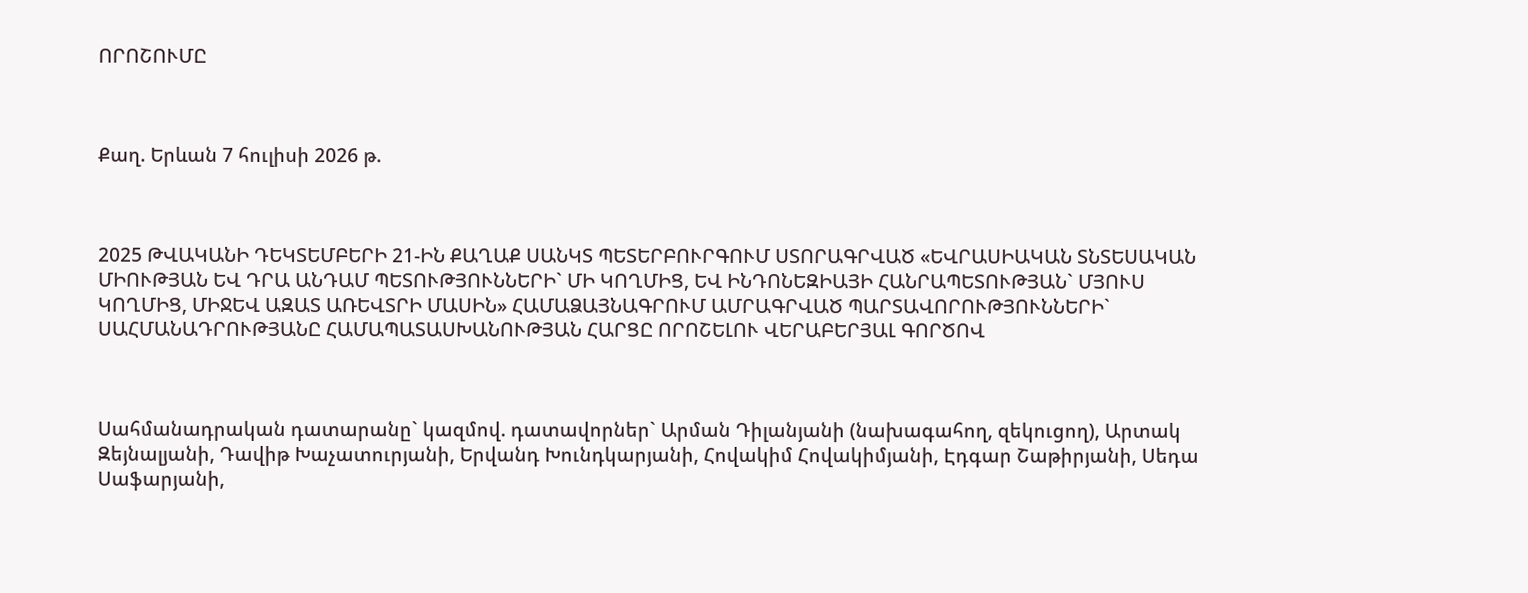ՈՐՈՇՈՒՄԸ



Քաղ. Երևան 7 հուլիսի 2026 թ.



2025 ԹՎԱԿԱՆԻ ԴԵԿՏԵՄԲԵՐԻ 21-ԻՆ ՔԱՂԱՔ ՍԱՆԿՏ ՊԵՏԵՐԲՈՒՐԳՈՒՄ ՍՏՈՐԱԳՐՎԱԾ «ԵՎՐԱՍԻԱԿԱՆ ՏՆՏԵՍԱԿԱՆ ՄԻՈՒԹՅԱՆ ԵՎ ԴՐԱ ԱՆԴԱՄ ՊԵՏՈՒԹՅՈՒՆՆԵՐԻ` ՄԻ ԿՈՂՄԻՑ, ԵՎ ԻՆԴՈՆԵԶԻԱՅԻ ՀԱՆՐԱՊԵՏՈՒԹՅԱՆ` ՄՅՈՒՍ ԿՈՂՄԻՑ, ՄԻՋԵՎ ԱԶԱՏ ԱՌԵՎՏՐԻ ՄԱՍԻՆ» ՀԱՄԱՁԱՅՆԱԳՐՈՒՄ ԱՄՐԱԳՐՎԱԾ ՊԱՐՏԱՎՈՐՈՒԹՅՈՒՆՆԵՐԻ` ՍԱՀՄԱՆԱԴՐՈՒԹՅԱՆԸ ՀԱՄԱՊԱՏԱՍԽԱՆՈՒԹՅԱՆ ՀԱՐՑԸ ՈՐՈՇԵԼՈՒ ՎԵՐԱԲԵՐՅԱԼ ԳՈՐԾՈՎ



Սահմանադրական դատարանը` կազմով. դատավորներ` Արման Դիլանյանի (նախագահող, զեկուցող), Արտակ Զեյնալյանի, Դավիթ Խաչատուրյանի, Երվանդ Խունդկարյանի, Հովակիմ Հովակիմյանի, Էդգար Շաթիրյանի, Սեդա Սաֆարյանի,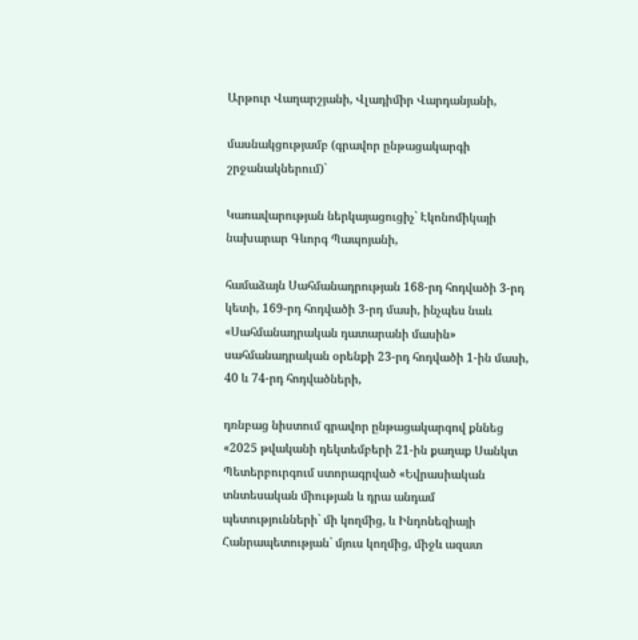Արթուր Վաղարշյանի, Վլադիմիր Վարդանյանի,

մասնակցությամբ (գրավոր ընթացակարգի շրջանակներում)`

Կառավարության ներկայացուցիչ` Էկոնոմիկայի նախարար Գևորգ Պապոյանի,

համաձայն Սահմանադրության 168-րդ հոդվածի 3-րդ կետի, 169-րդ հոդվածի 3-րդ մասի, ինչպես նաև «Սահմանադրական դատարանի մասին» սահմանադրական օրենքի 23-րդ հոդվածի 1-ին մասի, 40 և 74-րդ հոդվածների,

դռնբաց նիստում գրավոր ընթացակարգով քննեց «2025 թվականի դեկտեմբերի 21-ին քաղաք Սանկտ Պետերբուրգում ստորագրված «Եվրասիական տնտեսական միության և դրա անդամ պետությունների` մի կողմից, և Ինդոնեզիայի Հանրապետության` մյուս կողմից, միջև ազատ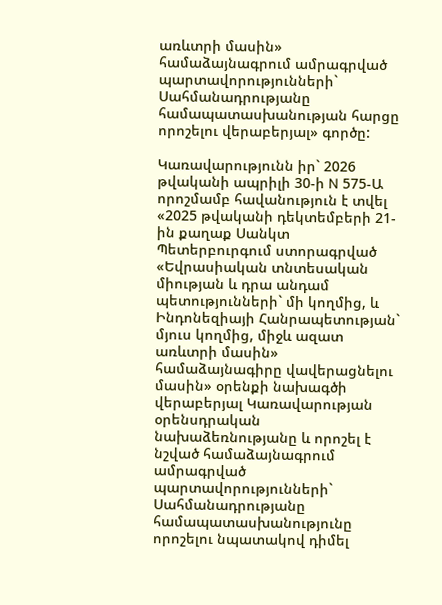առևտրի մասին» համաձայնագրում ամրագրված պարտավորությունների` Սահմանադրությանը համապատասխանության հարցը որոշելու վերաբերյալ» գործը:

Կառավարությունն իր` 2026 թվականի ապրիլի 30-ի N 575-Ա որոշմամբ հավանություն է տվել «2025 թվականի դեկտեմբերի 21-ին քաղաք Սանկտ Պետերբուրգում ստորագրված «Եվրասիական տնտեսական միության և դրա անդամ պետությունների` մի կողմից, և Ինդոնեզիայի Հանրապետության` մյուս կողմից, միջև ազատ առևտրի մասին» համաձայնագիրը վավերացնելու մասին» օրենքի նախագծի վերաբերյալ Կառավարության օրենսդրական նախաձեռնությանը և որոշել է նշված համաձայնագրում ամրագրված պարտավորությունների` Սահմանադրությանը համապատասխանությունը որոշելու նպատակով դիմել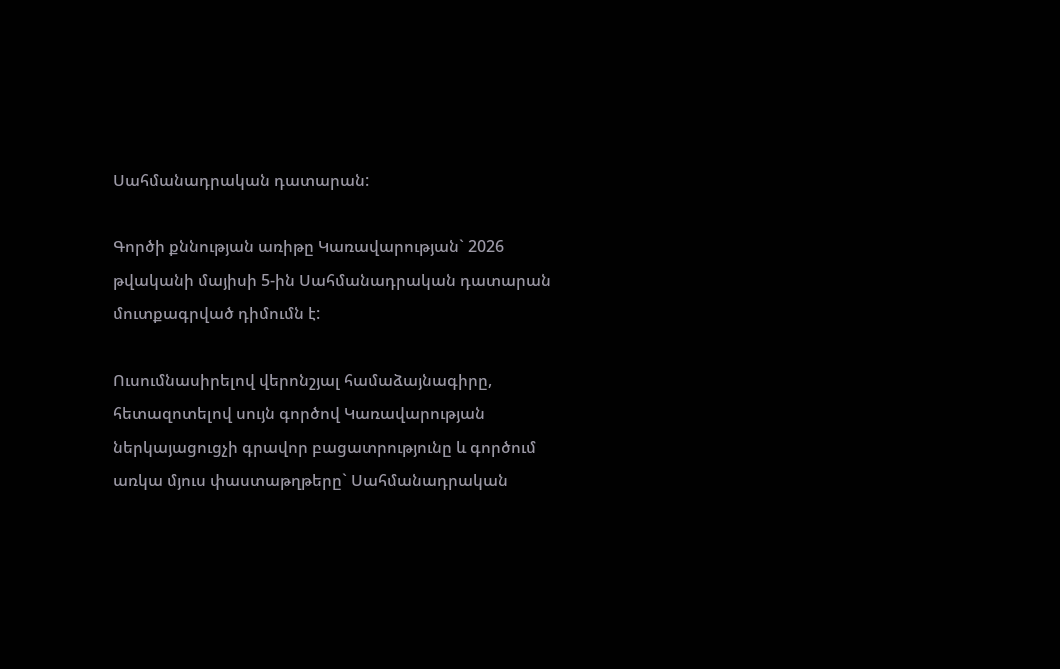Սահմանադրական դատարան:

Գործի քննության առիթը Կառավարության` 2026 թվականի մայիսի 5-ին Սահմանադրական դատարան մուտքագրված դիմումն է:

Ուսումնասիրելով վերոնշյալ համաձայնագիրը, հետազոտելով սույն գործով Կառավարության ներկայացուցչի գրավոր բացատրությունը և գործում առկա մյուս փաստաթղթերը` Սահմանադրական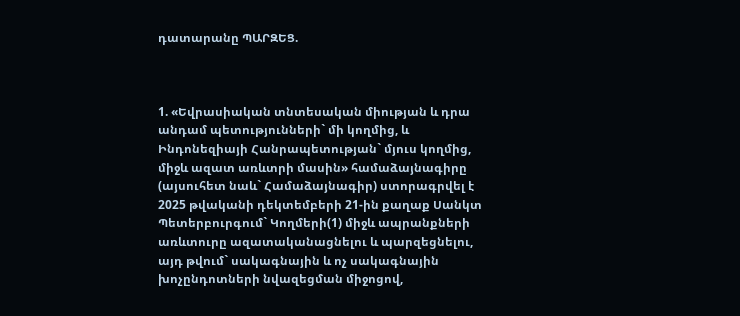դատարանը ՊԱՐԶԵՑ.



1. «Եվրասիական տնտեսական միության և դրա անդամ պետությունների` մի կողմից, և Ինդոնեզիայի Հանրապետության` մյուս կողմից, միջև ազատ առևտրի մասին» համաձայնագիրը (այսուհետ նաև` Համաձայնագիր) ստորագրվել է 2025 թվականի դեկտեմբերի 21-ին քաղաք Սանկտ Պետերբուրգում` Կողմերի(1) միջև ապրանքների առևտուրը ազատականացնելու և պարզեցնելու, այդ թվում` սակագնային և ոչ սակագնային խոչընդոտների նվազեցման միջոցով,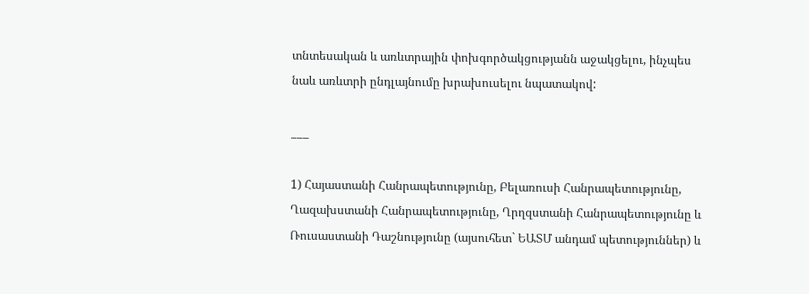տնտեսական և առևտրային փոխգործակցությանն աջակցելու, ինչպես նաև առևտրի ընդլայնումը խրախուսելու նպատակով:

___

1) Հայաստանի Հանրապետությունը, Բելառուսի Հանրապետությունը, Ղազախստանի Հանրապետությունը, Ղրղզստանի Հանրապետությունը և Ռուսաստանի Դաշնությունը (այսուհետ` ԵԱՏՄ անդամ պետություններ) և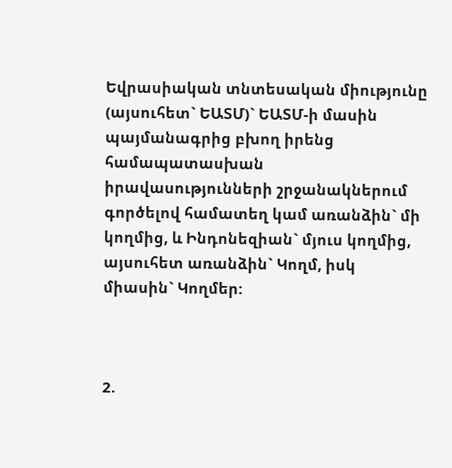Եվրասիական տնտեսական միությունը (այսուհետ` ԵԱՏՄ)` ԵԱՏՄ-ի մասին պայմանագրից բխող իրենց համապատասխան իրավասությունների շրջանակներում գործելով համատեղ կամ առանձին` մի կողմից, և Ինդոնեզիան` մյուս կողմից, այսուհետ առանձին` Կողմ, իսկ միասին` Կողմեր:



2.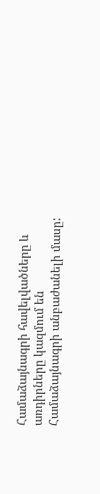Համաձայնագրի հավելվածները և առդիրները կազմում են Համաձայնագրի անբաժանելի մասը: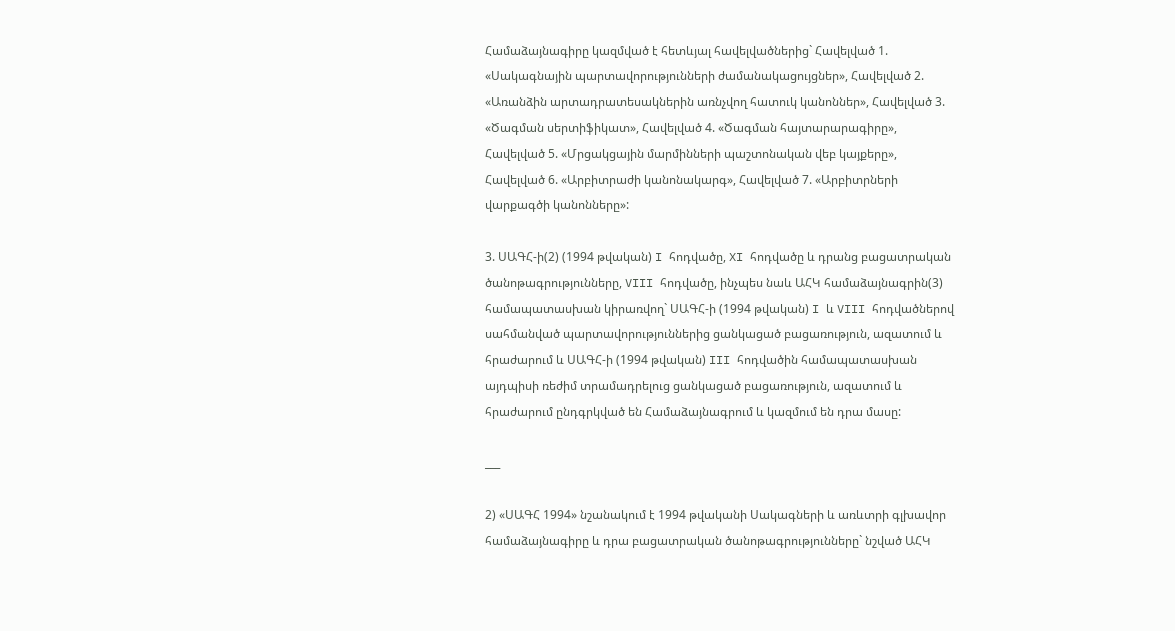Համաձայնագիրը կազմված է հետևյալ հավելվածներից` Հավելված 1. «Սակագնային պարտավորությունների ժամանակացույցներ», Հավելված 2. «Առանձին արտադրատեսակներին առնչվող հատուկ կանոններ», Հավելված 3. «Ծագման սերտիֆիկատ», Հավելված 4. «Ծագման հայտարարագիրը», Հավելված 5. «Մրցակցային մարմինների պաշտոնական վեբ կայքերը», Հավելված 6. «Արբիտրաժի կանոնակարգ», Հավելված 7. «Արբիտրների վարքագծի կանոնները»:

3. ՍԱԳՀ-ի(2) (1994 թվական) I հոդվածը, XI հոդվածը և դրանց բացատրական ծանոթագրությունները, VIII հոդվածը, ինչպես նաև ԱՀԿ համաձայնագրին(3) համապատասխան կիրառվող` ՍԱԳՀ-ի (1994 թվական) I և VIII հոդվածներով սահմանված պարտավորություններից ցանկացած բացառություն, ազատում և հրաժարում և ՍԱԳՀ-ի (1994 թվական) III հոդվածին համապատասխան այդպիսի ռեժիմ տրամադրելուց ցանկացած բացառություն, ազատում և հրաժարում ընդգրկված են Համաձայնագրում և կազմում են դրա մասը:

___

2) «ՍԱԳՀ 1994» նշանակում է 1994 թվականի Սակագների և առևտրի գլխավոր համաձայնագիրը և դրա բացատրական ծանոթագրությունները` նշված ԱՀԿ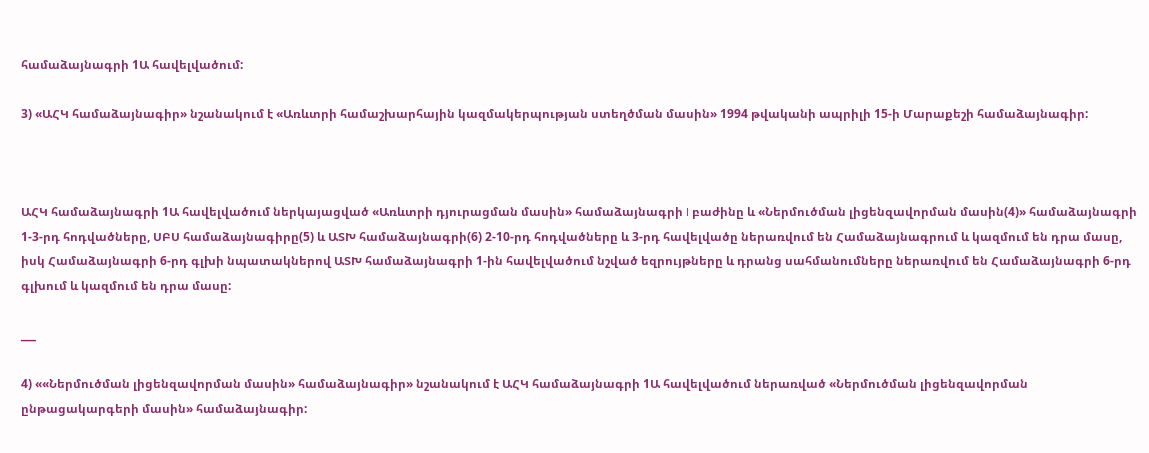համաձայնագրի 1Ա հավելվածում:

3) «ԱՀԿ համաձայնագիր» նշանակում է «Առևտրի համաշխարհային կազմակերպության ստեղծման մասին» 1994 թվականի ապրիլի 15-ի Մարաքեշի համաձայնագիր:



ԱՀԿ համաձայնագրի 1Ա հավելվածում ներկայացված «Առևտրի դյուրացման մասին» համաձայնագրի I բաժինը և «Ներմուծման լիցենզավորման մասին(4)» համաձայնագրի 1-3-րդ հոդվածները, ՍԲՍ համաձայնագիրը(5) և ԱՏԽ համաձայնագրի(6) 2-10-րդ հոդվածները և 3-րդ հավելվածը ներառվում են Համաձայնագրում և կազմում են դրա մասը, իսկ Համաձայնագրի 6-րդ գլխի նպատակներով ԱՏԽ համաձայնագրի 1-ին հավելվածում նշված եզրույթները և դրանց սահմանումները ներառվում են Համաձայնագրի 6-րդ գլխում և կազմում են դրա մասը:

___

4) ««Ներմուծման լիցենզավորման մասին» համաձայնագիր» նշանակում է ԱՀԿ համաձայնագրի 1Ա հավելվածում ներառված «Ներմուծման լիցենզավորման ընթացակարգերի մասին» համաձայնագիր: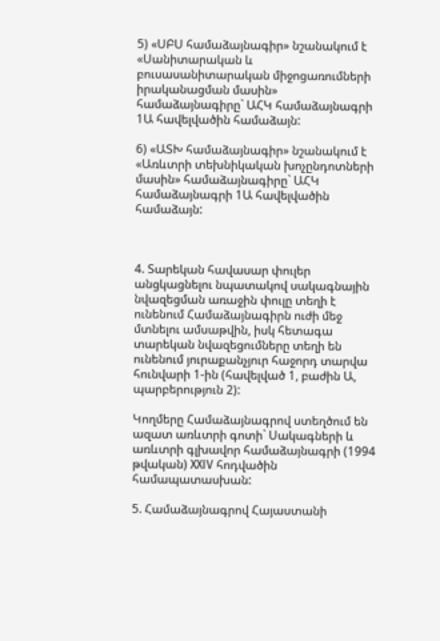5) «ՍԲՍ համաձայնագիր» նշանակում է «Սանիտարական և բուսասանիտարական միջոցառումների իրականացման մասին» համաձայնագիրը` ԱՀԿ համաձայնագրի 1Ա հավելվածին համաձայն:

6) «ԱՏԽ համաձայնագիր» նշանակում է «Առևտրի տեխնիկական խոչընդոտների մասին» համաձայնագիրը` ԱՀԿ համաձայնագրի 1Ա հավելվածին համաձայն:



4. Տարեկան հավասար փուլեր անցկացնելու նպատակով սակագնային նվազեցման առաջին փուլը տեղի է ունենում Համաձայնագիրն ուժի մեջ մտնելու ամսաթվին, իսկ հետագա տարեկան նվազեցումները տեղի են ունենում յուրաքանչյուր հաջորդ տարվա հունվարի 1-ին (հավելված 1, բաժին Ա, պարբերություն 2):

Կողմերը Համաձայնագրով ստեղծում են ազատ առևտրի գոտի` Սակագների և առևտրի գլխավոր համաձայնագրի (1994 թվական) XXIV հոդվածին համապատասխան:

5. Համաձայնագրով Հայաստանի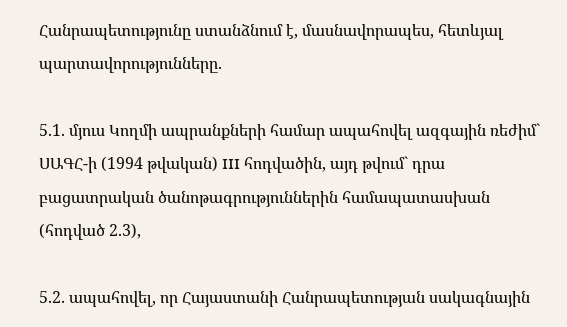Հանրապետությունը ստանձնում է, մասնավորապես, հետևյալ պարտավորությունները.

5.1. մյուս Կողմի ապրանքների համար ապահովել ազգային ռեժիմ` ՍԱԳՀ-ի (1994 թվական) III հոդվածին, այդ թվում` դրա բացատրական ծանոթագրություններին համապատասխան (հոդված 2.3),

5.2. ապահովել, որ Հայաստանի Հանրապետության սակագնային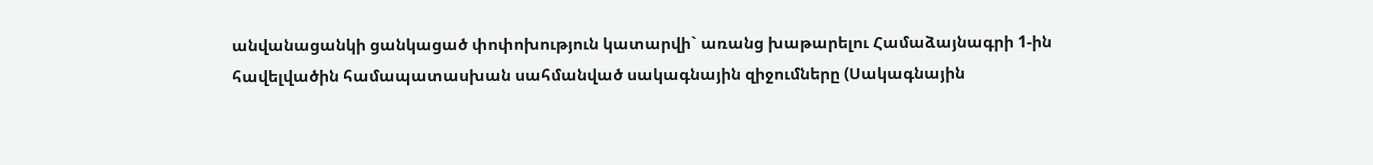անվանացանկի ցանկացած փոփոխություն կատարվի` առանց խաթարելու Համաձայնագրի 1-ին հավելվածին համապատասխան սահմանված սակագնային զիջումները (Սակագնային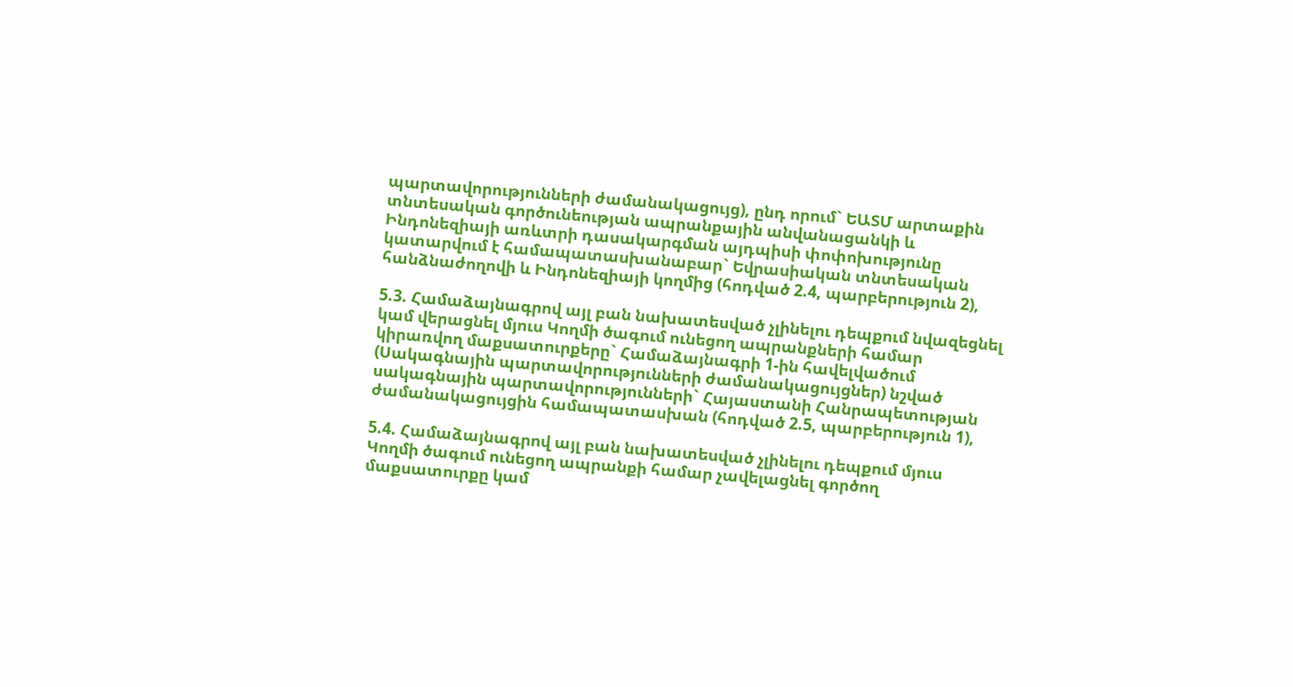պարտավորությունների ժամանակացույց), ընդ որում` ԵԱՏՄ արտաքին տնտեսական գործունեության ապրանքային անվանացանկի և Ինդոնեզիայի առևտրի դասակարգման այդպիսի փոփոխությունը կատարվում է համապատասխանաբար` Եվրասիական տնտեսական հանձնաժողովի և Ինդոնեզիայի կողմից (հոդված 2.4, պարբերություն 2),

5.3. Համաձայնագրով այլ բան նախատեսված չլինելու դեպքում նվազեցնել կամ վերացնել մյուս Կողմի ծագում ունեցող ապրանքների համար կիրառվող մաքսատուրքերը` Համաձայնագրի 1-ին հավելվածում (Սակագնային պարտավորությունների ժամանակացույցներ) նշված սակագնային պարտավորությունների` Հայաստանի Հանրապետության ժամանակացույցին համապատասխան (հոդված 2.5, պարբերություն 1),

5.4. Համաձայնագրով այլ բան նախատեսված չլինելու դեպքում մյուս Կողմի ծագում ունեցող ապրանքի համար չավելացնել գործող մաքսատուրքը կամ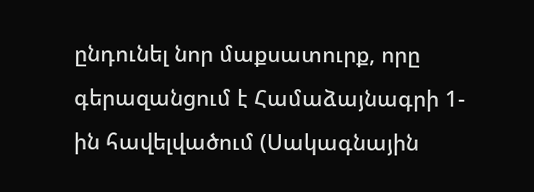ընդունել նոր մաքսատուրք, որը գերազանցում է Համաձայնագրի 1-ին հավելվածում (Սակագնային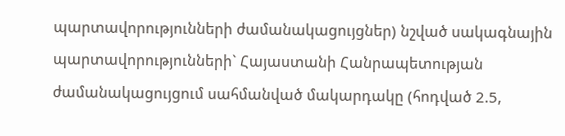պարտավորությունների ժամանակացույցներ) նշված սակագնային պարտավորությունների` Հայաստանի Հանրապետության ժամանակացույցում սահմանված մակարդակը (հոդված 2.5,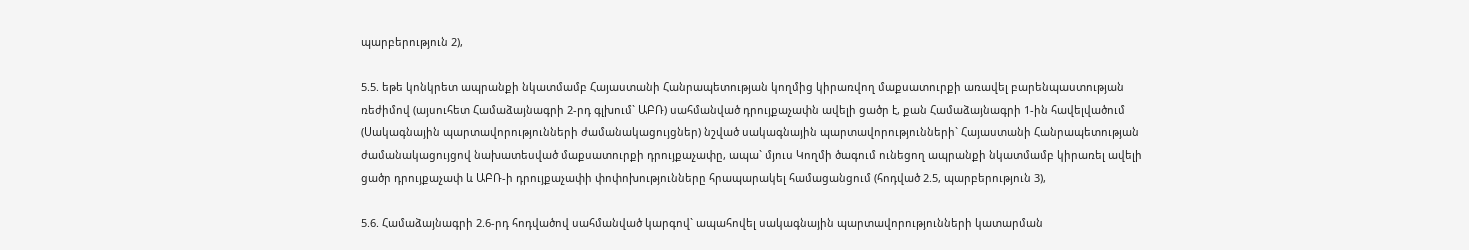պարբերություն 2),

5.5. եթե կոնկրետ ապրանքի նկատմամբ Հայաստանի Հանրապետության կողմից կիրառվող մաքսատուրքի առավել բարենպաստության ռեժիմով (այսուհետ Համաձայնագրի 2-րդ գլխում` ԱԲՌ) սահմանված դրույքաչափն ավելի ցածր է, քան Համաձայնագրի 1-ին հավելվածում (Սակագնային պարտավորությունների ժամանակացույցներ) նշված սակագնային պարտավորությունների` Հայաստանի Հանրապետության ժամանակացույցով նախատեսված մաքսատուրքի դրույքաչափը, ապա` մյուս Կողմի ծագում ունեցող ապրանքի նկատմամբ կիրառել ավելի ցածր դրույքաչափ և ԱԲՌ-ի դրույքաչափի փոփոխությունները հրապարակել համացանցում (հոդված 2.5, պարբերություն 3),

5.6. Համաձայնագրի 2.6-րդ հոդվածով սահմանված կարգով` ապահովել սակագնային պարտավորությունների կատարման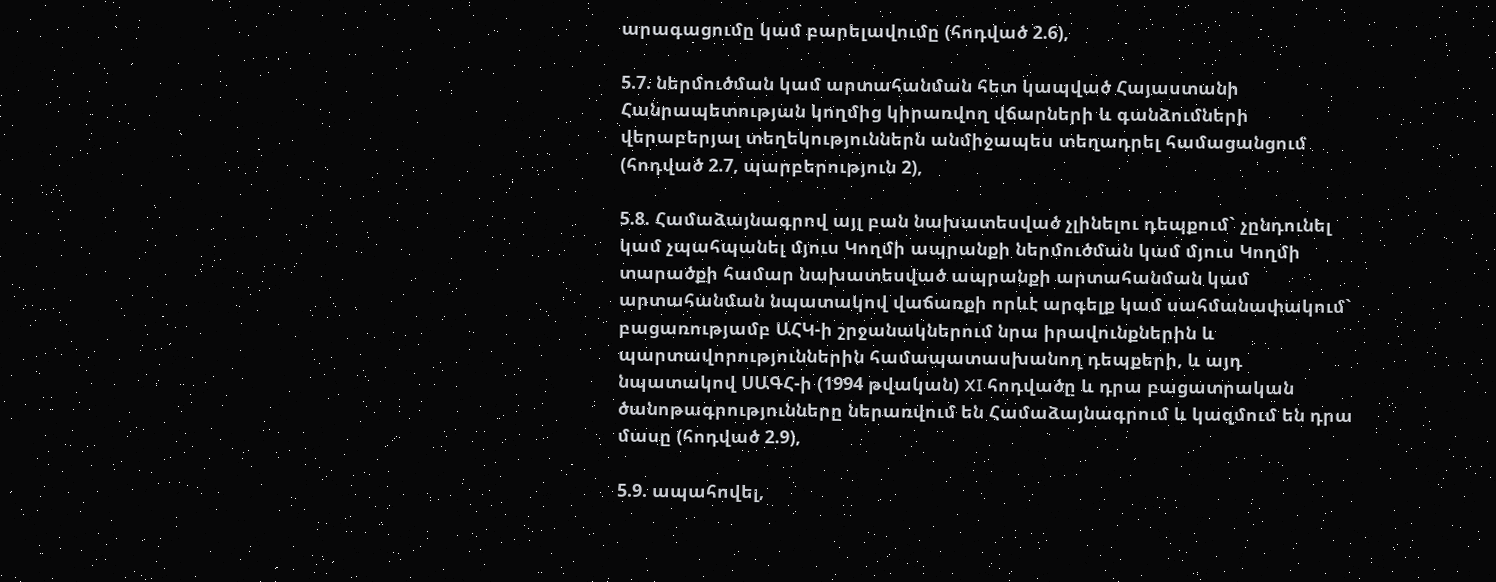արագացումը կամ բարելավումը (հոդված 2.6),

5.7. ներմուծման կամ արտահանման հետ կապված Հայաստանի Հանրապետության կողմից կիրառվող վճարների և գանձումների վերաբերյալ տեղեկություններն անմիջապես տեղադրել համացանցում (հոդված 2.7, պարբերություն 2),

5.8. Համաձայնագրով այլ բան նախատեսված չլինելու դեպքում` չընդունել կամ չպահպանել մյուս Կողմի ապրանքի ներմուծման կամ մյուս Կողմի տարածքի համար նախատեսված ապրանքի արտահանման կամ արտահանման նպատակով վաճառքի որևէ արգելք կամ սահմանափակում` բացառությամբ ԱՀԿ-ի շրջանակներում նրա իրավունքներին և պարտավորություններին համապատասխանող դեպքերի, և այդ նպատակով ՍԱԳՀ-ի (1994 թվական) XI հոդվածը և դրա բացատրական ծանոթագրությունները ներառվում են Համաձայնագրում և կազմում են դրա մասը (հոդված 2.9),

5.9. ապահովել,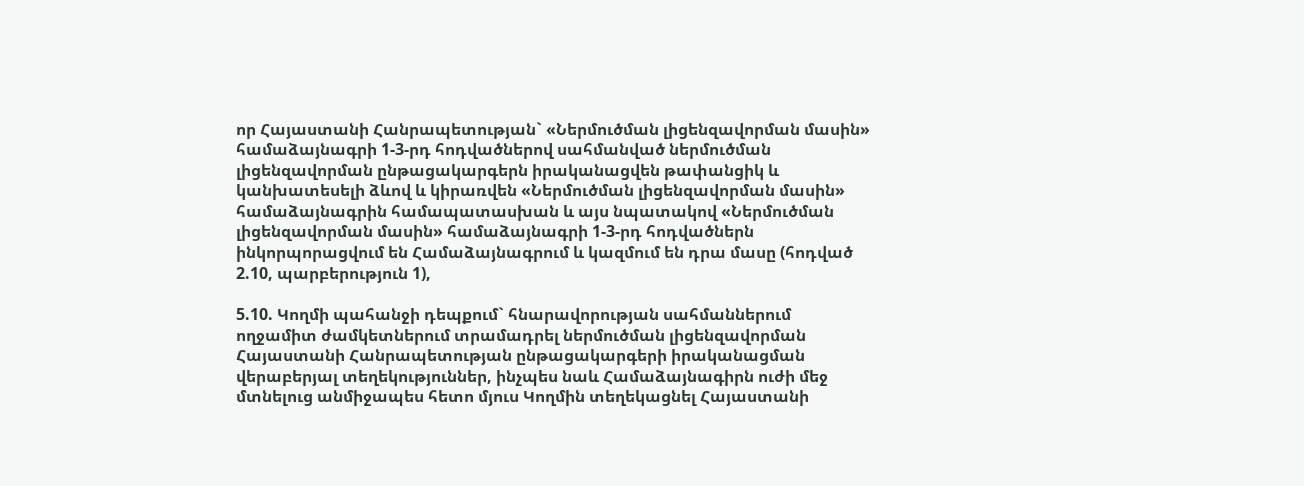որ Հայաստանի Հանրապետության` «Ներմուծման լիցենզավորման մասին» համաձայնագրի 1-3-րդ հոդվածներով սահմանված ներմուծման լիցենզավորման ընթացակարգերն իրականացվեն թափանցիկ և կանխատեսելի ձևով և կիրառվեն «Ներմուծման լիցենզավորման մասին» համաձայնագրին համապատասխան և այս նպատակով «Ներմուծման լիցենզավորման մասին» համաձայնագրի 1-3-րդ հոդվածներն ինկորպորացվում են Համաձայնագրում և կազմում են դրա մասը (հոդված 2.10, պարբերություն 1),

5.10. Կողմի պահանջի դեպքում` հնարավորության սահմաններում ողջամիտ ժամկետներում տրամադրել ներմուծման լիցենզավորման Հայաստանի Հանրապետության ընթացակարգերի իրականացման վերաբերյալ տեղեկություններ, ինչպես նաև Համաձայնագիրն ուժի մեջ մտնելուց անմիջապես հետո մյուս Կողմին տեղեկացնել Հայաստանի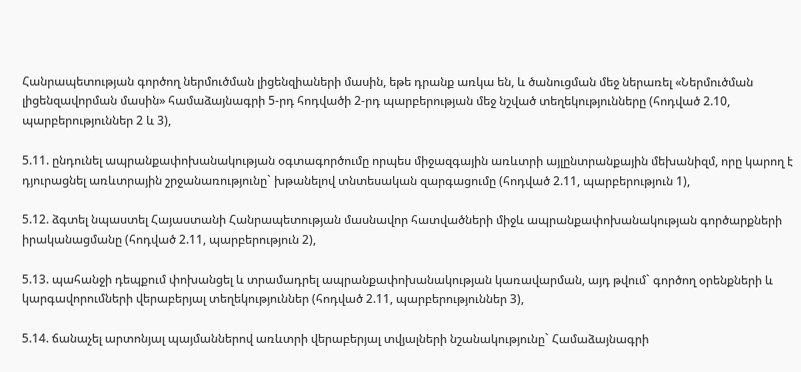Հանրապետության գործող ներմուծման լիցենզիաների մասին, եթե դրանք առկա են, և ծանուցման մեջ ներառել «Ներմուծման լիցենզավորման մասին» համաձայնագրի 5-րդ հոդվածի 2-րդ պարբերության մեջ նշված տեղեկությունները (հոդված 2.10, պարբերություններ 2 և 3),

5.11. ընդունել ապրանքափոխանակության օգտագործումը որպես միջազգային առևտրի այլընտրանքային մեխանիզմ, որը կարող է դյուրացնել առևտրային շրջանառությունը` խթանելով տնտեսական զարգացումը (հոդված 2.11, պարբերություն 1),

5.12. ձգտել նպաստել Հայաստանի Հանրապետության մասնավոր հատվածների միջև ապրանքափոխանակության գործարքների իրականացմանը (հոդված 2.11, պարբերություն 2),

5.13. պահանջի դեպքում փոխանցել և տրամադրել ապրանքափոխանակության կառավարման, այդ թվում` գործող օրենքների և կարգավորումների վերաբերյալ տեղեկություններ (հոդված 2.11, պարբերություններ 3),

5.14. ճանաչել արտոնյալ պայմաններով առևտրի վերաբերյալ տվյալների նշանակությունը` Համաձայնագրի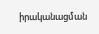իրականացման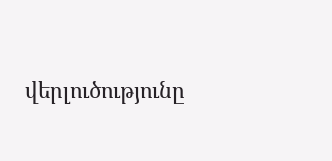վերլուծությունը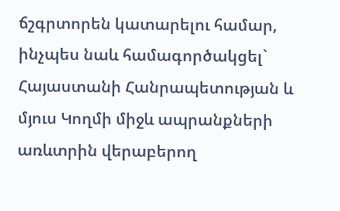ճշգրտորեն կատարելու համար, ինչպես նաև համագործակցել` Հայաստանի Հանրապետության և մյուս Կողմի միջև ապրանքների առևտրին վերաբերող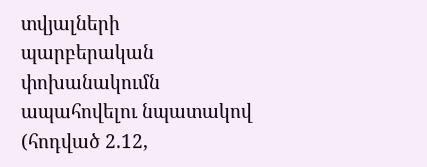տվյալների պարբերական փոխանակումն ապահովելու նպատակով (հոդված 2.12,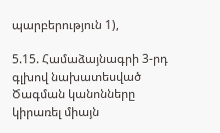պարբերություն 1),

5.15. Համաձայնագրի 3-րդ գլխով նախատեսված Ծագման կանոնները կիրառել միայն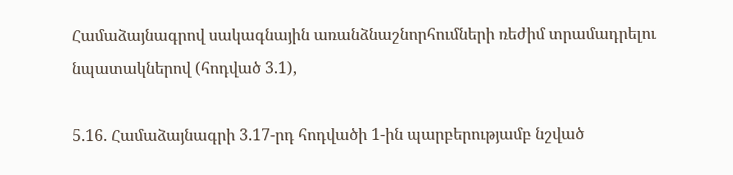Համաձայնագրով սակագնային առանձնաշնորհումների ռեժիմ տրամադրելու նպատակներով (հոդված 3.1),

5.16. Համաձայնագրի 3.17-րդ հոդվածի 1-ին պարբերությամբ նշված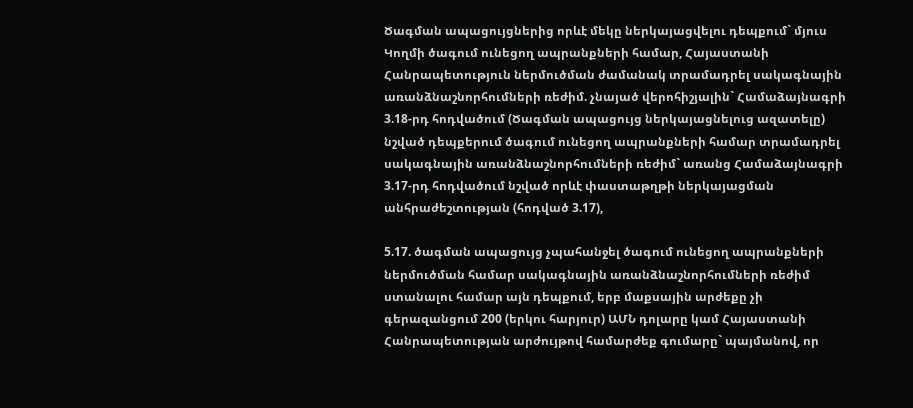Ծագման ապացույցներից որևէ մեկը ներկայացվելու դեպքում` մյուս Կողմի ծագում ունեցող ապրանքների համար, Հայաստանի Հանրապետություն ներմուծման ժամանակ տրամադրել սակագնային առանձնաշնորհումների ռեժիմ. չնայած վերոհիշյալին` Համաձայնագրի 3.18-րդ հոդվածում (Ծագման ապացույց ներկայացնելուց ազատելը) նշված դեպքերում ծագում ունեցող ապրանքների համար տրամադրել սակագնային առանձնաշնորհումների ռեժիմ` առանց Համաձայնագրի 3.17-րդ հոդվածում նշված որևէ փաստաթղթի ներկայացման անհրաժեշտության (հոդված 3.17),

5.17. ծագման ապացույց չպահանջել ծագում ունեցող ապրանքների ներմուծման համար սակագնային առանձնաշնորհումների ռեժիմ ստանալու համար այն դեպքում, երբ մաքսային արժեքը չի գերազանցում 200 (երկու հարյուր) ԱՄՆ դոլարը կամ Հայաստանի Հանրապետության արժույթով համարժեք գումարը` պայմանով, որ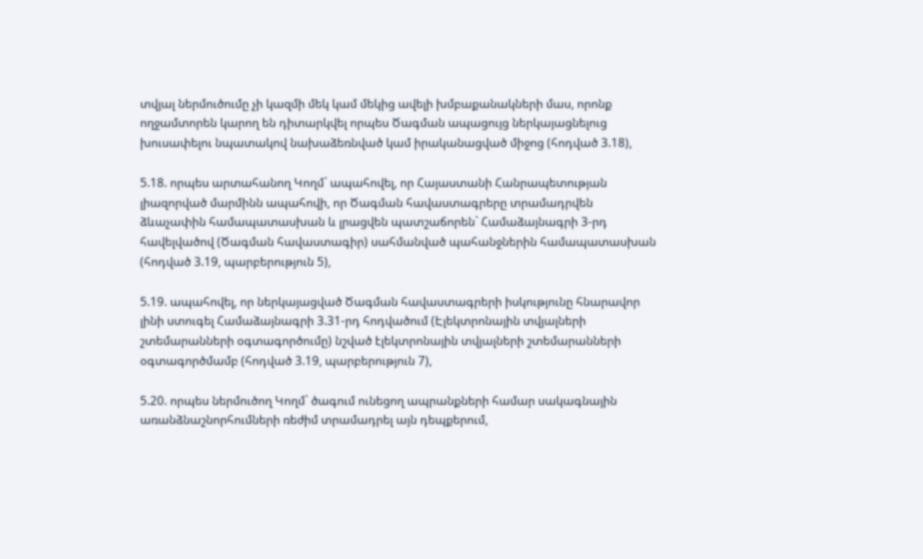տվյալ ներմուծումը չի կազմի մեկ կամ մեկից ավելի խմբաքանակների մաս, որոնք ողջամտորեն կարող են դիտարկվել որպես Ծագման ապացույց ներկայացնելուց խուսափելու նպատակով նախաձեռնված կամ իրականացված միջոց (հոդված 3.18),

5.18. որպես արտահանող Կողմ` ապահովել, որ Հայաստանի Հանրապետության լիազորված մարմինն ապահովի, որ Ծագման հավաստագրերը տրամադրվեն ձևաչափին համապատասխան և լրացվեն պատշաճորեն` Համաձայնագրի 3-րդ հավելվածով (Ծագման հավաստագիր) սահմանված պահանջներին համապատասխան (հոդված 3.19, պարբերություն 5),

5.19. ապահովել, որ ներկայացված Ծագման հավաստագրերի իսկությունը հնարավոր լինի ստուգել Համաձայնագրի 3.31-րդ հոդվածում (Էլեկտրոնային տվյալների շտեմարանների օգտագործումը) նշված էլեկտրոնային տվյալների շտեմարանների օգտագործմամբ (հոդված 3.19, պարբերություն 7),

5.20. որպես ներմուծող Կողմ` ծագում ունեցող ապրանքների համար սակագնային առանձնաշնորհումների ռեժիմ տրամադրել այն դեպքերում,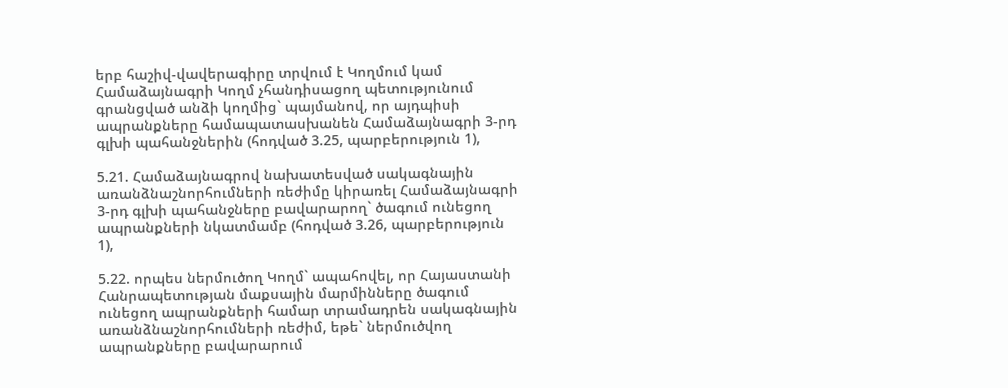երբ հաշիվ-վավերագիրը տրվում է Կողմում կամ Համաձայնագրի Կողմ չհանդիսացող պետությունում գրանցված անձի կողմից` պայմանով, որ այդպիսի ապրանքները համապատասխանեն Համաձայնագրի 3-րդ գլխի պահանջներին (հոդված 3.25, պարբերություն 1),

5.21. Համաձայնագրով նախատեսված սակագնային առանձնաշնորհումների ռեժիմը կիրառել Համաձայնագրի 3-րդ գլխի պահանջները բավարարող` ծագում ունեցող ապրանքների նկատմամբ (հոդված 3.26, պարբերություն 1),

5.22. որպես ներմուծող Կողմ` ապահովել, որ Հայաստանի Հանրապետության մաքսային մարմինները ծագում ունեցող ապրանքների համար տրամադրեն սակագնային առանձնաշնորհումների ռեժիմ, եթե` ներմուծվող ապրանքները բավարարում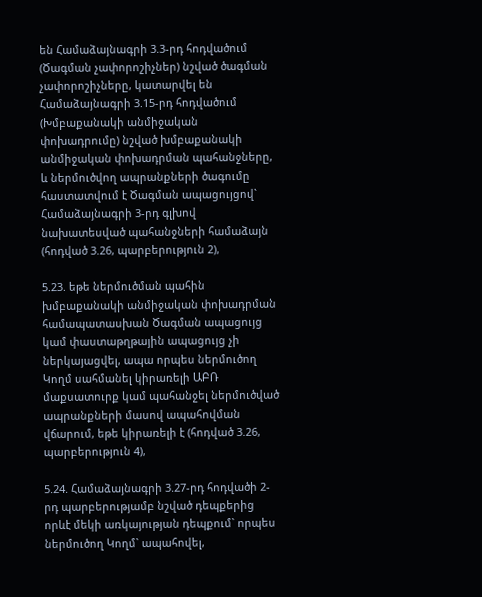են Համաձայնագրի 3.3-րդ հոդվածում (Ծագման չափորոշիչներ) նշված ծագման չափորոշիչները, կատարվել են Համաձայնագրի 3.15-րդ հոդվածում (Խմբաքանակի անմիջական փոխադրումը) նշված խմբաքանակի անմիջական փոխադրման պահանջները, և ներմուծվող ապրանքների ծագումը հաստատվում է Ծագման ապացույցով` Համաձայնագրի 3-րդ գլխով նախատեսված պահանջների համաձայն (հոդված 3.26, պարբերություն 2),

5.23. եթե ներմուծման պահին խմբաքանակի անմիջական փոխադրման համապատասխան Ծագման ապացույց կամ փաստաթղթային ապացույց չի ներկայացվել, ապա որպես ներմուծող Կողմ սահմանել կիրառելի ԱԲՌ մաքսատուրք կամ պահանջել ներմուծված ապրանքների մասով ապահովման վճարում, եթե կիրառելի է (հոդված 3.26, պարբերություն 4),

5.24. Համաձայնագրի 3.27-րդ հոդվածի 2-րդ պարբերությամբ նշված դեպքերից որևէ մեկի առկայության դեպքում` որպես ներմուծող Կողմ` ապահովել,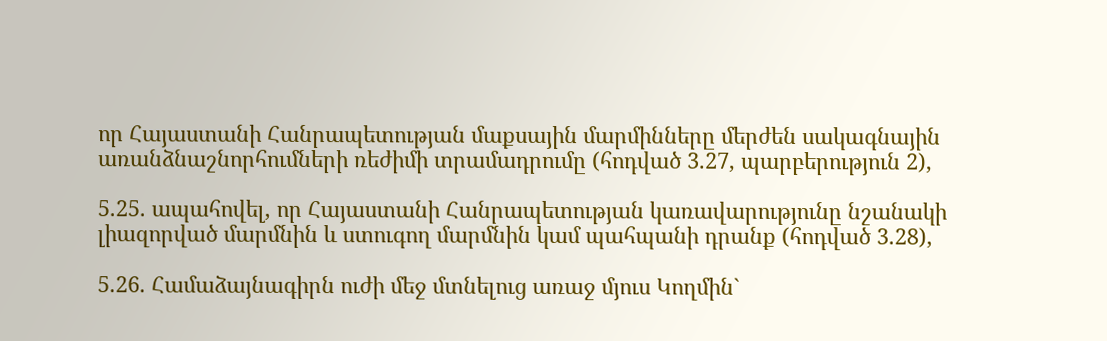որ Հայաստանի Հանրապետության մաքսային մարմինները մերժեն սակագնային առանձնաշնորհումների ռեժիմի տրամադրումը (հոդված 3.27, պարբերություն 2),

5.25. ապահովել, որ Հայաստանի Հանրապետության կառավարությունը նշանակի լիազորված մարմնին և ստուգող մարմնին կամ պահպանի դրանք (հոդված 3.28),

5.26. Համաձայնագիրն ուժի մեջ մտնելուց առաջ մյուս Կողմին`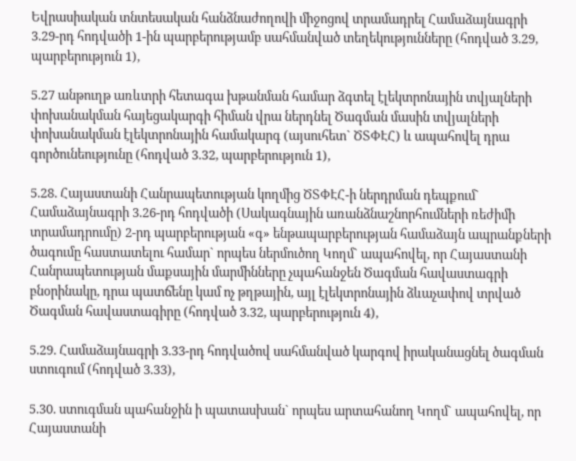Եվրասիական տնտեսական հանձնաժողովի միջոցով տրամադրել Համաձայնագրի 3.29-րդ հոդվածի 1-ին պարբերությամբ սահմանված տեղեկությունները (հոդված 3.29, պարբերություն 1),

5.27 անթուղթ առևտրի հետագա խթանման համար ձգտել էլեկտրոնային տվյալների փոխանակման հայեցակարգի հիման վրա ներդնել Ծագման մասին տվյալների փոխանակման էլեկտրոնային համակարգ (այսուհետ` ԾՏՓԷՀ) և ապահովել դրա գործունեությունը (հոդված 3.32, պարբերություն 1),

5.28. Հայաստանի Հանրապետության կողմից ԾՏՓԷՀ-ի ներդրման դեպքում` Համաձայնագրի 3.26-րդ հոդվածի (Սակագնային առանձնաշնորհումների ռեժիմի տրամադրումը) 2-րդ պարբերության «գ» ենթապարբերության համաձայն ապրանքների ծագումը հաստատելու համար` որպես ներմուծող Կողմ` ապահովել, որ Հայաստանի Հանրապետության մաքսային մարմինները չպահանջեն Ծագման հավաստագրի բնօրինակը, դրա պատճենը կամ ոչ թղթային, այլ էլեկտրոնային ձևաչափով տրված Ծագման հավաստագիրը (հոդված 3.32, պարբերություն 4),

5.29. Համաձայնագրի 3.33-րդ հոդվածով սահմանված կարգով իրականացնել ծագման ստուգում (հոդված 3.33),

5.30. ստուգման պահանջին ի պատասխան` որպես արտահանող Կողմ` ապահովել, որ Հայաստանի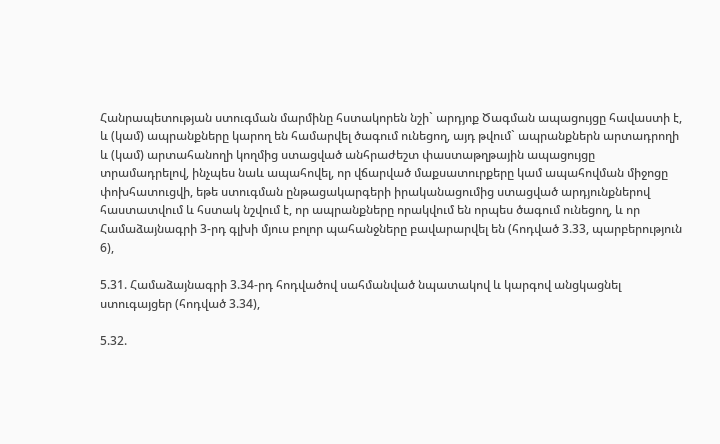Հանրապետության ստուգման մարմինը հստակորեն նշի` արդյոք Ծագման ապացույցը հավաստի է, և (կամ) ապրանքները կարող են համարվել ծագում ունեցող, այդ թվում` ապրանքներն արտադրողի և (կամ) արտահանողի կողմից ստացված անհրաժեշտ փաստաթղթային ապացույցը տրամադրելով, ինչպես նաև ապահովել, որ վճարված մաքսատուրքերը կամ ապահովման միջոցը փոխհատուցվի, եթե ստուգման ընթացակարգերի իրականացումից ստացված արդյունքներով հաստատվում և հստակ նշվում է, որ ապրանքները որակվում են որպես ծագում ունեցող, և որ Համաձայնագրի 3-րդ գլխի մյուս բոլոր պահանջները բավարարվել են (հոդված 3.33, պարբերություն 6),

5.31. Համաձայնագրի 3.34-րդ հոդվածով սահմանված նպատակով և կարգով անցկացնել ստուգայցեր (հոդված 3.34),

5.32.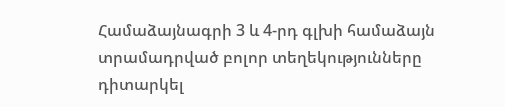Համաձայնագրի 3 և 4-րդ գլխի համաձայն տրամադրված բոլոր տեղեկությունները դիտարկել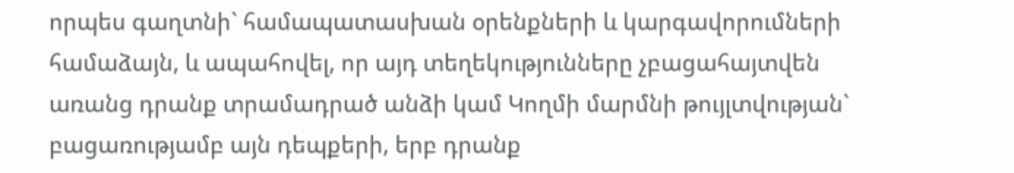որպես գաղտնի` համապատասխան օրենքների և կարգավորումների համաձայն, և ապահովել, որ այդ տեղեկությունները չբացահայտվեն առանց դրանք տրամադրած անձի կամ Կողմի մարմնի թույլտվության` բացառությամբ այն դեպքերի, երբ դրանք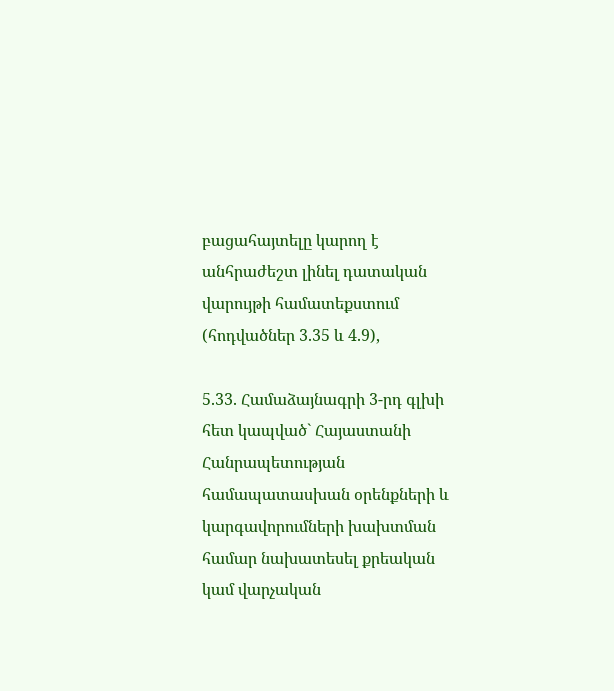բացահայտելը կարող է անհրաժեշտ լինել դատական վարույթի համատեքստում (հոդվածներ 3.35 և 4.9),

5.33. Համաձայնագրի 3-րդ գլխի հետ կապված` Հայաստանի Հանրապետության համապատասխան օրենքների և կարգավորումների խախտման համար նախատեսել քրեական կամ վարչական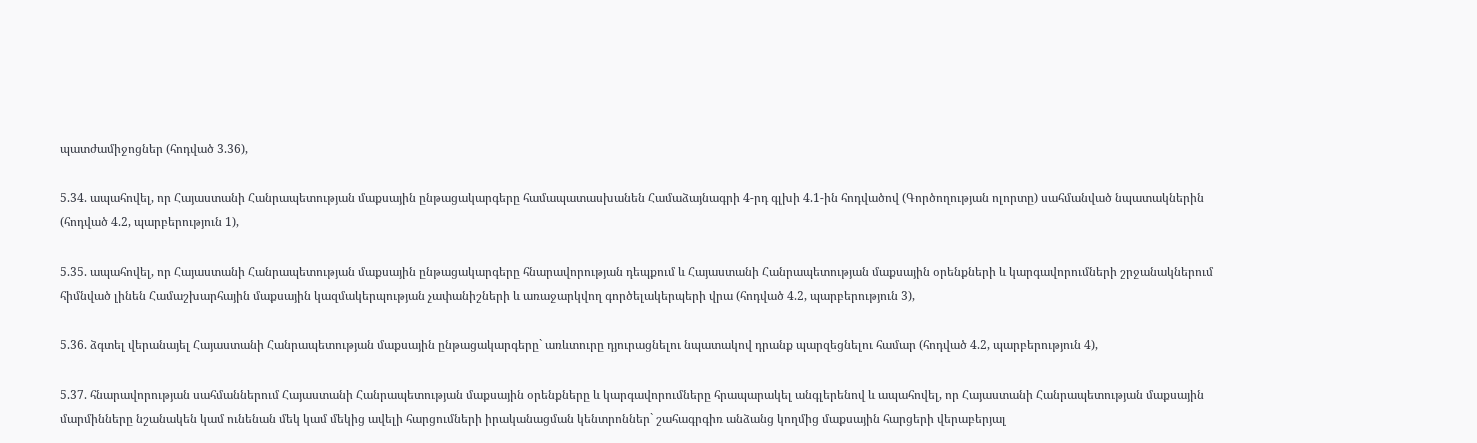պատժամիջոցներ (հոդված 3.36),

5.34. ապահովել, որ Հայաստանի Հանրապետության մաքսային ընթացակարգերը համապատասխանեն Համաձայնագրի 4-րդ գլխի 4.1-ին հոդվածով (Գործողության ոլորտը) սահմանված նպատակներին (հոդված 4.2, պարբերություն 1),

5.35. ապահովել, որ Հայաստանի Հանրապետության մաքսային ընթացակարգերը հնարավորության դեպքում և Հայաստանի Հանրապետության մաքսային օրենքների և կարգավորումների շրջանակներում հիմնված լինեն Համաշխարհային մաքսային կազմակերպության չափանիշների և առաջարկվող գործելակերպերի վրա (հոդված 4.2, պարբերություն 3),

5.36. ձգտել վերանայել Հայաստանի Հանրապետության մաքսային ընթացակարգերը` առևտուրը դյուրացնելու նպատակով դրանք պարզեցնելու համար (հոդված 4.2, պարբերություն 4),

5.37. հնարավորության սահմաններում Հայաստանի Հանրապետության մաքսային օրենքները և կարգավորումները հրապարակել անգլերենով և ապահովել, որ Հայաստանի Հանրապետության մաքսային մարմինները նշանակեն կամ ունենան մեկ կամ մեկից ավելի հարցումների իրականացման կենտրոններ` շահագրգիռ անձանց կողմից մաքսային հարցերի վերաբերյալ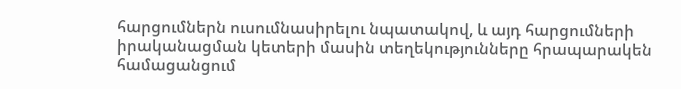հարցումներն ուսումնասիրելու նպատակով, և այդ հարցումների իրականացման կետերի մասին տեղեկությունները հրապարակեն համացանցում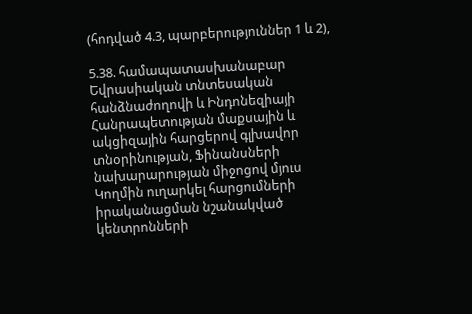(հոդված 4.3, պարբերություններ 1 և 2),

5.38. համապատասխանաբար Եվրասիական տնտեսական հանձնաժողովի և Ինդոնեզիայի Հանրապետության մաքսային և ակցիզային հարցերով գլխավոր տնօրինության, Ֆինանսների նախարարության միջոցով մյուս Կողմին ուղարկել հարցումների իրականացման նշանակված կենտրոնների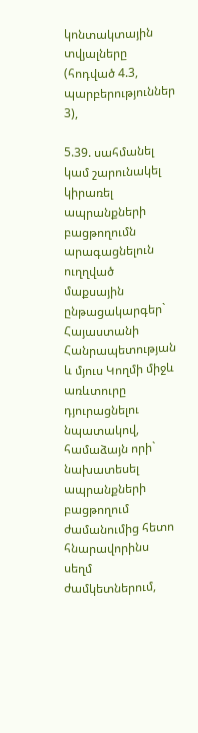կոնտակտային տվյալները (հոդված 4.3, պարբերություններ 3),

5.39. սահմանել կամ շարունակել կիրառել ապրանքների բացթողումն արագացնելուն ուղղված մաքսային ընթացակարգեր` Հայաստանի Հանրապետության և մյուս Կողմի միջև առևտուրը դյուրացնելու նպատակով, համաձայն որի` նախատեսել ապրանքների բացթողում ժամանումից հետո հնարավորինս սեղմ ժամկետներում,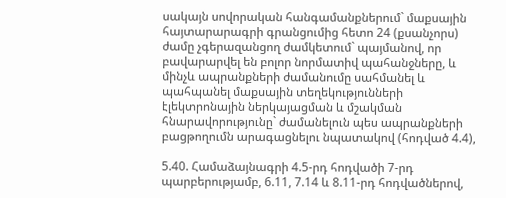սակայն սովորական հանգամանքներում` մաքսային հայտարարագրի գրանցումից հետո 24 (քսանչորս) ժամը չգերազանցող ժամկետում` պայմանով, որ բավարարվել են բոլոր նորմատիվ պահանջները, և մինչև ապրանքների ժամանումը սահմանել և պահպանել մաքսային տեղեկությունների էլեկտրոնային ներկայացման և մշակման հնարավորությունը` ժամանելուն պես ապրանքների բացթողումն արագացնելու նպատակով (հոդված 4.4),

5.40. Համաձայնագրի 4.5-րդ հոդվածի 7-րդ պարբերությամբ, 6.11, 7.14 և 8.11-րդ հոդվածներով,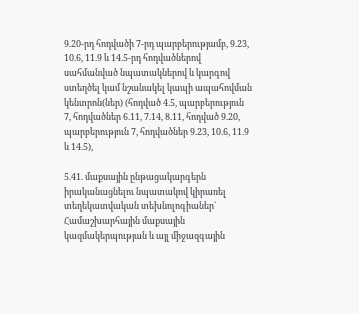9.20-րդ հոդվածի 7-րդ պարբերությամբ, 9.23, 10.6, 11.9 և 14.5-րդ հոդվածներով սահմանված նպատակներով և կարգով ստեղծել կամ նշանակել կապի ապահովման կենտրոն(ներ) (հոդված 4.5, պարբերություն 7, հոդվածներ 6.11, 7.14, 8.11, հոդված 9.20, պարբերություն 7, հոդվածներ 9.23, 10.6, 11.9 և 14.5),

5.41. մաքսային ընթացակարգերն իրականացնելու նպատակով կիրառել տեղեկատվական տեխնոլոգիաներ` Համաշխարհային մաքսային կազմակերպության և այլ միջազգային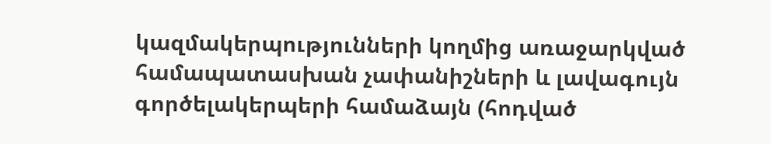կազմակերպությունների կողմից առաջարկված համապատասխան չափանիշների և լավագույն գործելակերպերի համաձայն (հոդված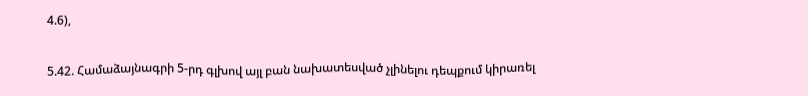4.6),

5.42. Համաձայնագրի 5-րդ գլխով այլ բան նախատեսված չլինելու դեպքում կիրառել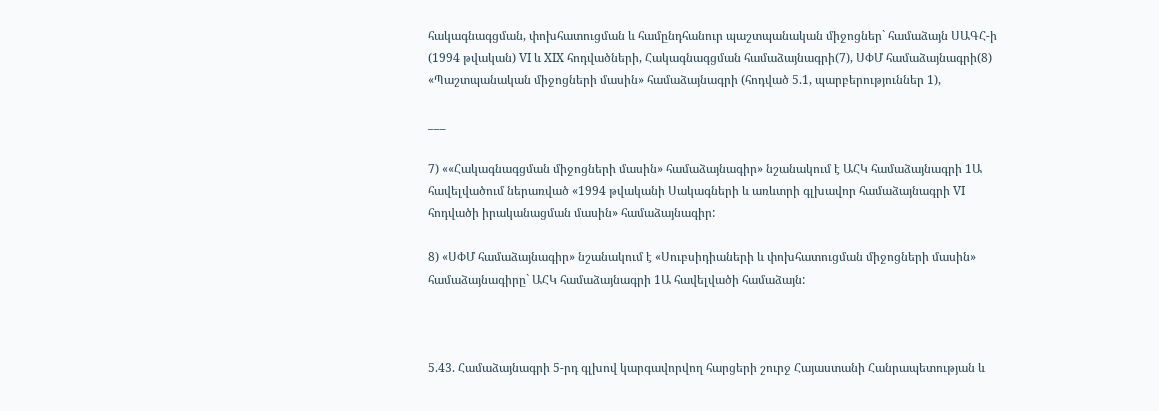հակագնագցման, փոխհատուցման և համընդհանուր պաշտպանական միջոցներ` համաձայն ՍԱԳՀ-ի (1994 թվական) VI և XIX հոդվածների, Հակագնագցման համաձայնագրի(7), ՍՓՄ համաձայնագրի(8) «Պաշտպանական միջոցների մասին» համաձայնագրի (հոդված 5.1, պարբերություններ 1),

___

7) ««Հակագնագցման միջոցների մասին» համաձայնագիր» նշանակում է ԱՀԿ համաձայնագրի 1Ա հավելվածում ներառված «1994 թվականի Սակագների և առևտրի գլխավոր համաձայնագրի VI հոդվածի իրականացման մասին» համաձայնագիր:

8) «ՍՓՄ համաձայնագիր» նշանակում է «Սուբսիդիաների և փոխհատուցման միջոցների մասին» համաձայնագիրը` ԱՀԿ համաձայնագրի 1Ա հավելվածի համաձայն:



5.43. Համաձայնագրի 5-րդ գլխով կարգավորվող հարցերի շուրջ Հայաստանի Հանրապետության և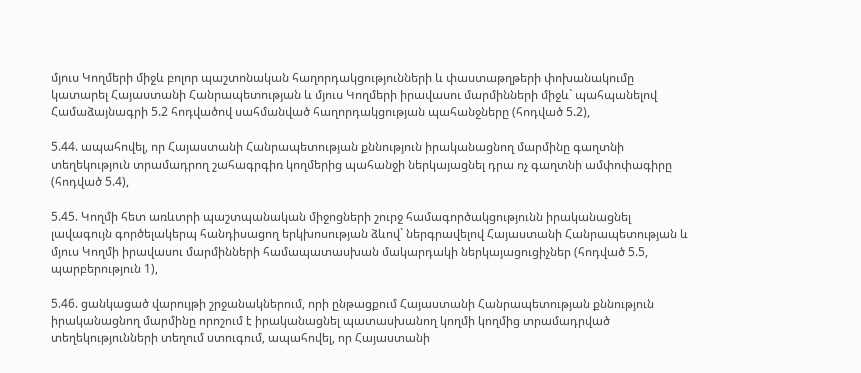մյուս Կողմերի միջև բոլոր պաշտոնական հաղորդակցությունների և փաստաթղթերի փոխանակումը կատարել Հայաստանի Հանրապետության և մյուս Կողմերի իրավասու մարմինների միջև` պահպանելով Համաձայնագրի 5.2 հոդվածով սահմանված հաղորդակցության պահանջները (հոդված 5.2),

5.44. ապահովել, որ Հայաստանի Հանրապետության քննություն իրականացնող մարմինը գաղտնի տեղեկություն տրամադրող շահագրգիռ կողմերից պահանջի ներկայացնել դրա ոչ գաղտնի ամփոփագիրը (հոդված 5.4),

5.45. Կողմի հետ առևտրի պաշտպանական միջոցների շուրջ համագործակցությունն իրականացնել լավագույն գործելակերպ հանդիսացող երկխոսության ձևով` ներգրավելով Հայաստանի Հանրապետության և մյուս Կողմի իրավասու մարմինների համապատասխան մակարդակի ներկայացուցիչներ (հոդված 5.5, պարբերություն 1),

5.46. ցանկացած վարույթի շրջանակներում, որի ընթացքում Հայաստանի Հանրապետության քննություն իրականացնող մարմինը որոշում է իրականացնել պատասխանող կողմի կողմից տրամադրված տեղեկությունների տեղում ստուգում, ապահովել, որ Հայաստանի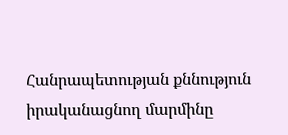Հանրապետության քննություն իրականացնող մարմինը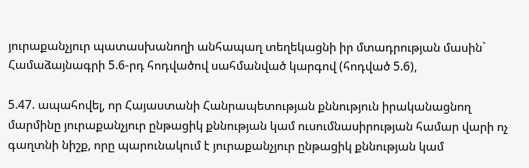յուրաքանչյուր պատասխանողի անհապաղ տեղեկացնի իր մտադրության մասին` Համաձայնագրի 5.6-րդ հոդվածով սահմանված կարգով (հոդված 5.6),

5.47. ապահովել, որ Հայաստանի Հանրապետության քննություն իրականացնող մարմինը յուրաքանչյուր ընթացիկ քննության կամ ուսումնասիրության համար վարի ոչ գաղտնի նիշք, որը պարունակում է յուրաքանչյուր ընթացիկ քննության կամ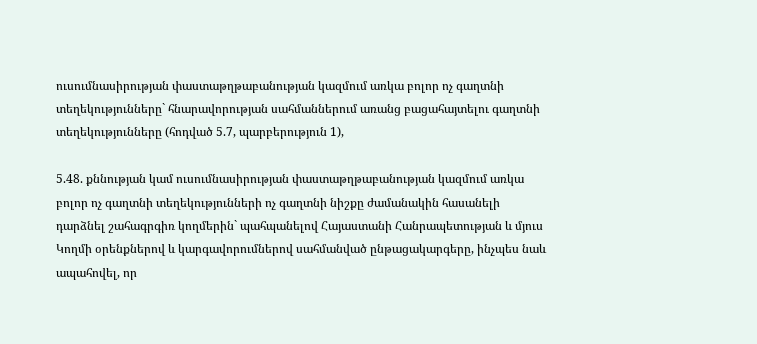ուսումնասիրության փաստաթղթաբանության կազմում առկա բոլոր ոչ գաղտնի տեղեկությունները` հնարավորության սահմաններում առանց բացահայտելու գաղտնի տեղեկությունները (հոդված 5.7, պարբերություն 1),

5.48. քննության կամ ուսումնասիրության փաստաթղթաբանության կազմում առկա բոլոր ոչ գաղտնի տեղեկությունների ոչ գաղտնի նիշքը ժամանակին հասանելի դարձնել շահագրգիռ կողմերին` պահպանելով Հայաստանի Հանրապետության և մյուս Կողմի օրենքներով և կարգավորումներով սահմանված ընթացակարգերը, ինչպես նաև ապահովել, որ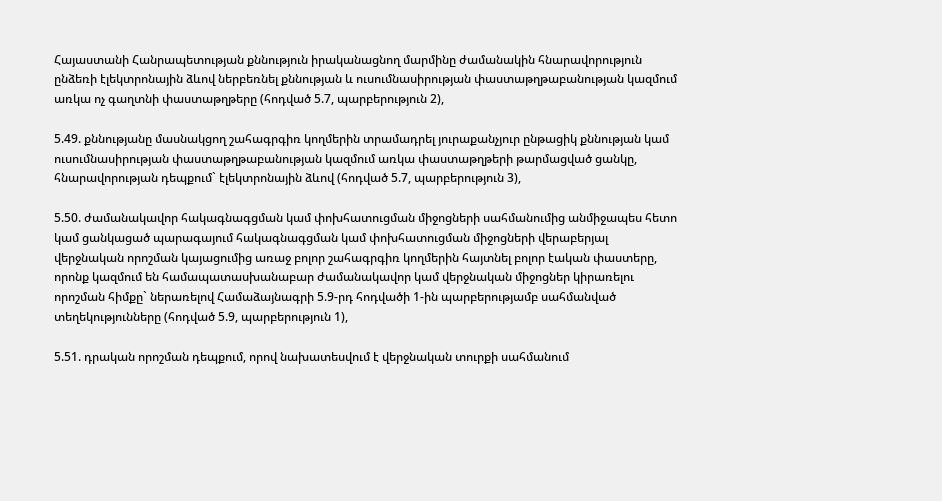Հայաստանի Հանրապետության քննություն իրականացնող մարմինը ժամանակին հնարավորություն ընձեռի էլեկտրոնային ձևով ներբեռնել քննության և ուսումնասիրության փաստաթղթաբանության կազմում առկա ոչ գաղտնի փաստաթղթերը (հոդված 5.7, պարբերություն 2),

5.49. քննությանը մասնակցող շահագրգիռ կողմերին տրամադրել յուրաքանչյուր ընթացիկ քննության կամ ուսումնասիրության փաստաթղթաբանության կազմում առկա փաստաթղթերի թարմացված ցանկը, հնարավորության դեպքում` էլեկտրոնային ձևով (հոդված 5.7, պարբերություն 3),

5.50. ժամանակավոր հակագնագցման կամ փոխհատուցման միջոցների սահմանումից անմիջապես հետո կամ ցանկացած պարագայում հակագնագցման կամ փոխհատուցման միջոցների վերաբերյալ վերջնական որոշման կայացումից առաջ բոլոր շահագրգիռ կողմերին հայտնել բոլոր էական փաստերը, որոնք կազմում են համապատասխանաբար ժամանակավոր կամ վերջնական միջոցներ կիրառելու որոշման հիմքը` ներառելով Համաձայնագրի 5.9-րդ հոդվածի 1-ին պարբերությամբ սահմանված տեղեկությունները (հոդված 5.9, պարբերություն 1),

5.51. դրական որոշման դեպքում, որով նախատեսվում է վերջնական տուրքի սահմանում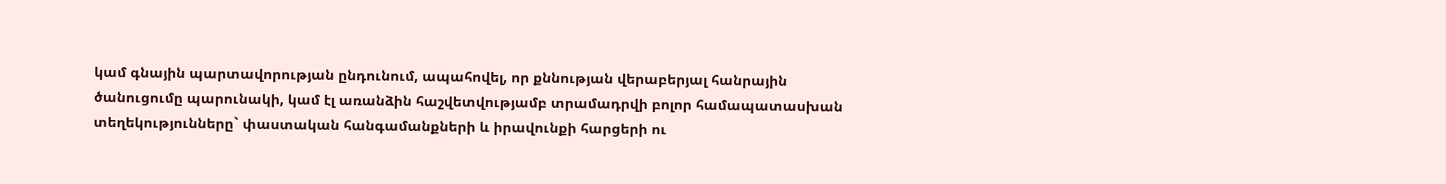կամ գնային պարտավորության ընդունում, ապահովել, որ քննության վերաբերյալ հանրային ծանուցումը պարունակի, կամ էլ առանձին հաշվետվությամբ տրամադրվի բոլոր համապատասխան տեղեկությունները` փաստական հանգամանքների և իրավունքի հարցերի ու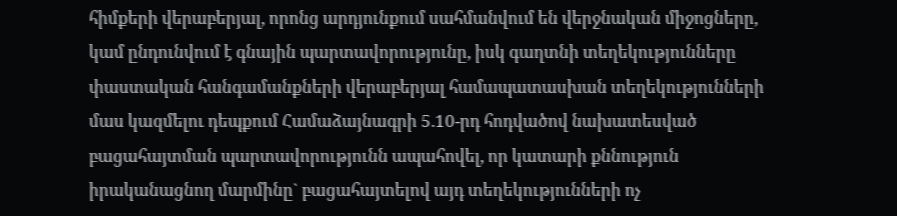հիմքերի վերաբերյալ, որոնց արդյունքում սահմանվում են վերջնական միջոցները, կամ ընդունվում է գնային պարտավորությունը, իսկ գաղտնի տեղեկությունները փաստական հանգամանքների վերաբերյալ համապատասխան տեղեկությունների մաս կազմելու դեպքում Համաձայնագրի 5.10-րդ հոդվածով նախատեսված բացահայտման պարտավորությունն ապահովել, որ կատարի քննություն իրականացնող մարմինը` բացահայտելով այդ տեղեկությունների ոչ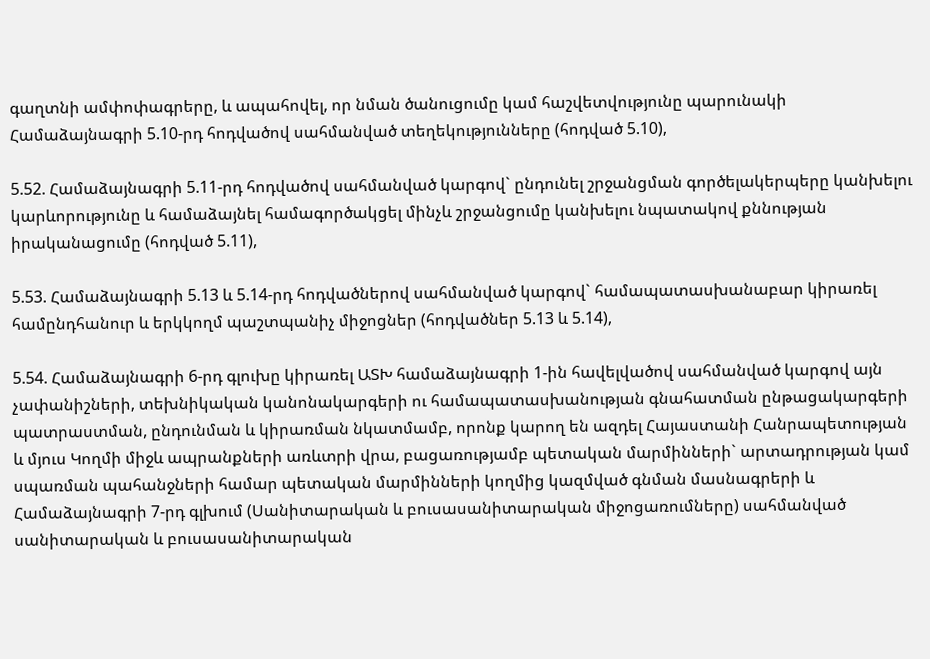գաղտնի ամփոփագրերը, և ապահովել, որ նման ծանուցումը կամ հաշվետվությունը պարունակի Համաձայնագրի 5.10-րդ հոդվածով սահմանված տեղեկությունները (հոդված 5.10),

5.52. Համաձայնագրի 5.11-րդ հոդվածով սահմանված կարգով` ընդունել շրջանցման գործելակերպերը կանխելու կարևորությունը և համաձայնել համագործակցել մինչև շրջանցումը կանխելու նպատակով քննության իրականացումը (հոդված 5.11),

5.53. Համաձայնագրի 5.13 և 5.14-րդ հոդվածներով սահմանված կարգով` համապատասխանաբար կիրառել համընդհանուր և երկկողմ պաշտպանիչ միջոցներ (հոդվածներ 5.13 և 5.14),

5.54. Համաձայնագրի 6-րդ գլուխը կիրառել ԱՏԽ համաձայնագրի 1-ին հավելվածով սահմանված կարգով այն չափանիշների, տեխնիկական կանոնակարգերի ու համապատասխանության գնահատման ընթացակարգերի պատրաստման, ընդունման և կիրառման նկատմամբ, որոնք կարող են ազդել Հայաստանի Հանրապետության և մյուս Կողմի միջև ապրանքների առևտրի վրա, բացառությամբ պետական մարմինների` արտադրության կամ սպառման պահանջների համար պետական մարմինների կողմից կազմված գնման մասնագրերի և Համաձայնագրի 7-րդ գլխում (Սանիտարական և բուսասանիտարական միջոցառումները) սահմանված սանիտարական և բուսասանիտարական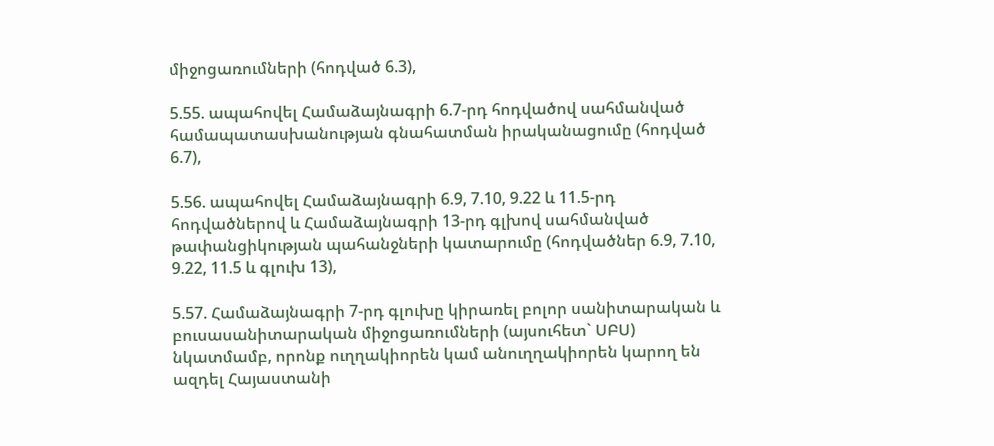միջոցառումների (հոդված 6.3),

5.55. ապահովել Համաձայնագրի 6.7-րդ հոդվածով սահմանված համապատասխանության գնահատման իրականացումը (հոդված 6.7),

5.56. ապահովել Համաձայնագրի 6.9, 7.10, 9.22 և 11.5-րդ հոդվածներով և Համաձայնագրի 13-րդ գլխով սահմանված թափանցիկության պահանջների կատարումը (հոդվածներ 6.9, 7.10, 9.22, 11.5 և գլուխ 13),

5.57. Համաձայնագրի 7-րդ գլուխը կիրառել բոլոր սանիտարական և բուսասանիտարական միջոցառումների (այսուհետ` ՍԲՍ) նկատմամբ, որոնք ուղղակիորեն կամ անուղղակիորեն կարող են ազդել Հայաստանի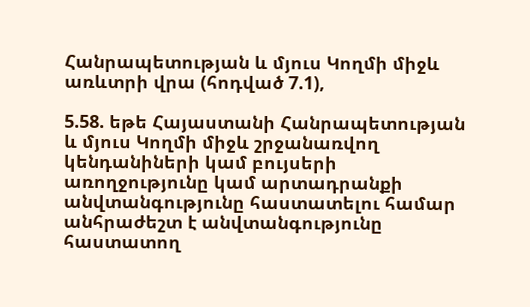Հանրապետության և մյուս Կողմի միջև առևտրի վրա (հոդված 7.1),

5.58. եթե Հայաստանի Հանրապետության և մյուս Կողմի միջև շրջանառվող կենդանիների կամ բույսերի առողջությունը կամ արտադրանքի անվտանգությունը հաստատելու համար անհրաժեշտ է անվտանգությունը հաստատող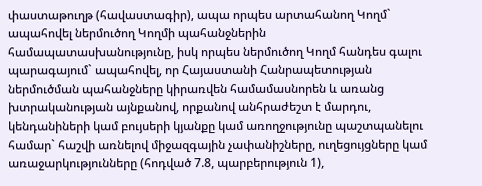փաստաթուղթ (հավաստագիր), ապա որպես արտահանող Կողմ` ապահովել ներմուծող Կողմի պահանջներին համապատասխանությունը, իսկ որպես ներմուծող Կողմ հանդես գալու պարագայում` ապահովել, որ Հայաստանի Հանրապետության ներմուծման պահանջները կիրառվեն համամասնորեն և առանց խտրականության այնքանով, որքանով անհրաժեշտ է մարդու, կենդանիների կամ բույսերի կյանքը կամ առողջությունը պաշտպանելու համար` հաշվի առնելով միջազգային չափանիշները, ուղեցույցները կամ առաջարկությունները (հոդված 7.8, պարբերություն 1),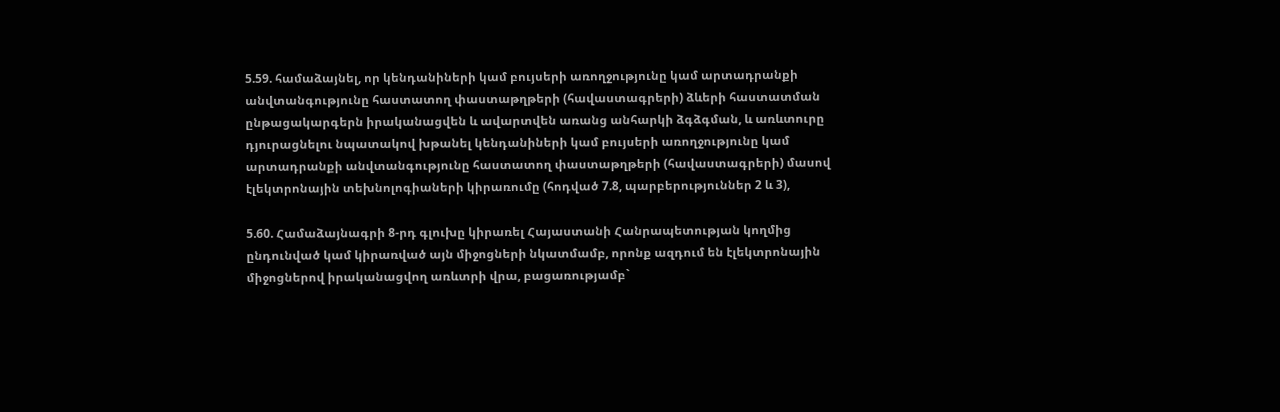5.59. համաձայնել, որ կենդանիների կամ բույսերի առողջությունը կամ արտադրանքի անվտանգությունը հաստատող փաստաթղթերի (հավաստագրերի) ձևերի հաստատման ընթացակարգերն իրականացվեն և ավարտվեն առանց անհարկի ձգձգման, և առևտուրը դյուրացնելու նպատակով խթանել կենդանիների կամ բույսերի առողջությունը կամ արտադրանքի անվտանգությունը հաստատող փաստաթղթերի (հավաստագրերի) մասով էլեկտրոնային տեխնոլոգիաների կիրառումը (հոդված 7.8, պարբերություններ 2 և 3),

5.60. Համաձայնագրի 8-րդ գլուխը կիրառել Հայաստանի Հանրապետության կողմից ընդունված կամ կիրառված այն միջոցների նկատմամբ, որոնք ազդում են էլեկտրոնային միջոցներով իրականացվող առևտրի վրա, բացառությամբ`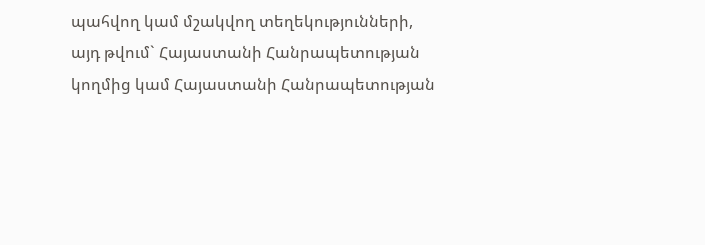պահվող կամ մշակվող տեղեկությունների, այդ թվում` Հայաստանի Հանրապետության կողմից կամ Հայաստանի Հանրապետության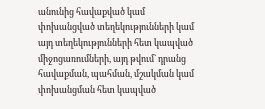անունից հավաքված կամ փոխանցված տեղեկությունների կամ այդ տեղեկությունների հետ կապված միջոցառումների, այդ թվում` դրանց հավաքման, պահման, մշակման կամ փոխանցման հետ կապված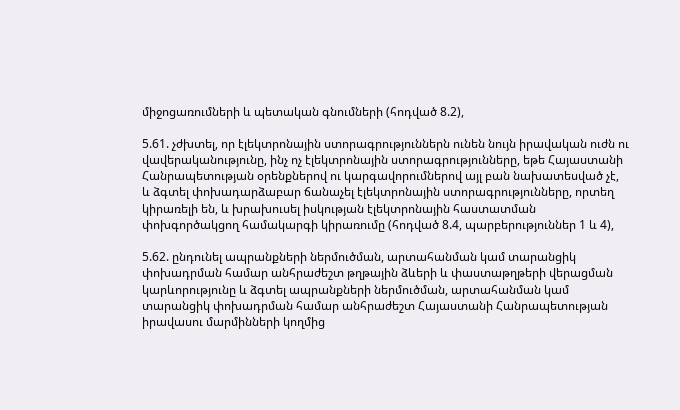միջոցառումների և պետական գնումների (հոդված 8.2),

5.61. չժխտել, որ էլեկտրոնային ստորագրություններն ունեն նույն իրավական ուժն ու վավերականությունը, ինչ ոչ էլեկտրոնային ստորագրությունները, եթե Հայաստանի Հանրապետության օրենքներով ու կարգավորումներով այլ բան նախատեսված չէ, և ձգտել փոխադարձաբար ճանաչել էլեկտրոնային ստորագրությունները, որտեղ կիրառելի են, և խրախուսել իսկության էլեկտրոնային հաստատման փոխգործակցող համակարգի կիրառումը (հոդված 8.4, պարբերություններ 1 և 4),

5.62. ընդունել ապրանքների ներմուծման, արտահանման կամ տարանցիկ փոխադրման համար անհրաժեշտ թղթային ձևերի և փաստաթղթերի վերացման կարևորությունը և ձգտել ապրանքների ներմուծման, արտահանման կամ տարանցիկ փոխադրման համար անհրաժեշտ Հայաստանի Հանրապետության իրավասու մարմինների կողմից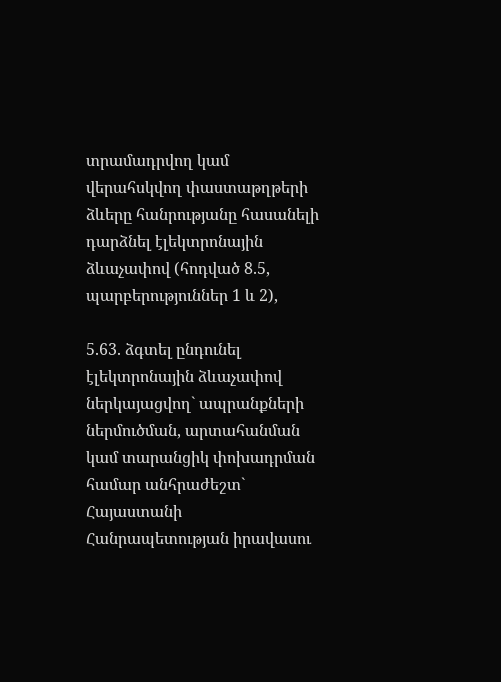տրամադրվող կամ վերահսկվող փաստաթղթերի ձևերը հանրությանը հասանելի դարձնել էլեկտրոնային ձևաչափով (հոդված 8.5, պարբերություններ 1 և 2),

5.63. ձգտել ընդունել էլեկտրոնային ձևաչափով ներկայացվող` ապրանքների ներմուծման, արտահանման կամ տարանցիկ փոխադրման համար անհրաժեշտ` Հայաստանի Հանրապետության իրավասու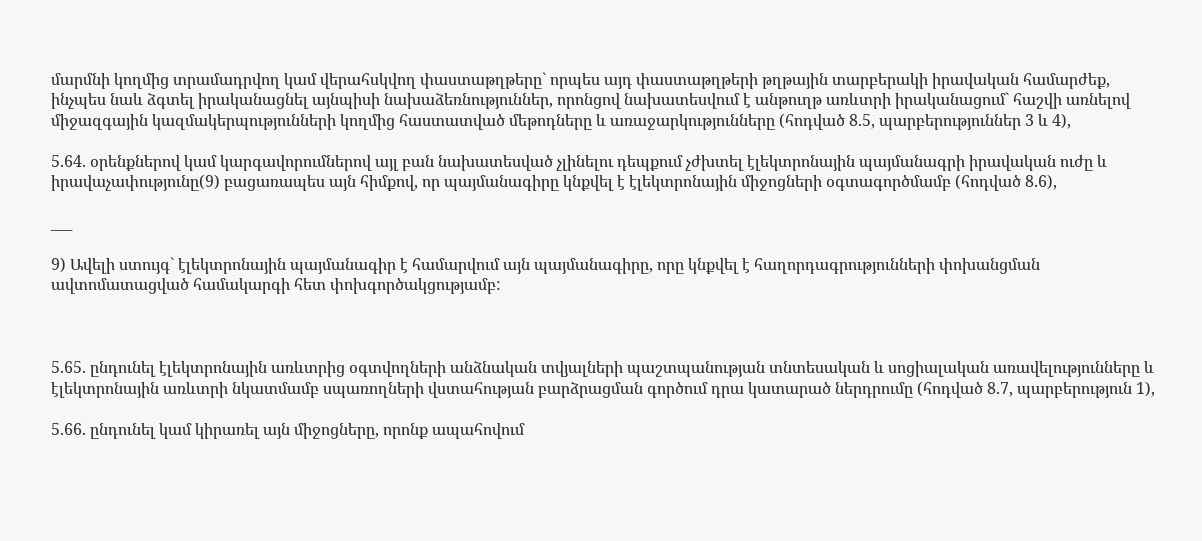մարմնի կողմից տրամադրվող կամ վերահսկվող փաստաթղթերը` որպես այդ փաստաթղթերի թղթային տարբերակի իրավական համարժեք, ինչպես նաև ձգտել իրականացնել այնպիսի նախաձեռնություններ, որոնցով նախատեսվում է անթուղթ առևտրի իրականացում` հաշվի առնելով միջազգային կազմակերպությունների կողմից հաստատված մեթոդները և առաջարկությունները (հոդված 8.5, պարբերություններ 3 և 4),

5.64. օրենքներով կամ կարգավորումներով այլ բան նախատեսված չլինելու դեպքում չժխտել էլեկտրոնային պայմանագրի իրավական ուժը և իրավաչափությունը(9) բացառապես այն հիմքով, որ պայմանագիրը կնքվել է էլեկտրոնային միջոցների օգտագործմամբ (հոդված 8.6),

___

9) Ավելի ստույգ` էլեկտրոնային պայմանագիր է համարվում այն պայմանագիրը, որը կնքվել է հաղորդագրությունների փոխանցման ավտոմատացված համակարգի հետ փոխգործակցությամբ:



5.65. ընդունել էլեկտրոնային առևտրից օգտվողների անձնական տվյալների պաշտպանության տնտեսական և սոցիալական առավելությունները և էլեկտրոնային առևտրի նկատմամբ սպառողների վստահության բարձրացման գործում դրա կատարած ներդրումը (հոդված 8.7, պարբերություն 1),

5.66. ընդունել կամ կիրառել այն միջոցները, որոնք ապահովում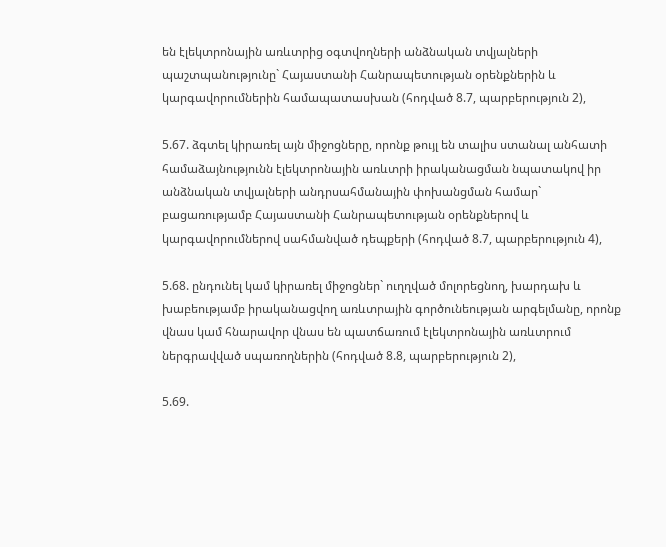են էլեկտրոնային առևտրից օգտվողների անձնական տվյալների պաշտպանությունը` Հայաստանի Հանրապետության օրենքներին և կարգավորումներին համապատասխան (հոդված 8.7, պարբերություն 2),

5.67. ձգտել կիրառել այն միջոցները, որոնք թույլ են տալիս ստանալ անհատի համաձայնությունն էլեկտրոնային առևտրի իրականացման նպատակով իր անձնական տվյալների անդրսահմանային փոխանցման համար` բացառությամբ Հայաստանի Հանրապետության օրենքներով և կարգավորումներով սահմանված դեպքերի (հոդված 8.7, պարբերություն 4),

5.68. ընդունել կամ կիրառել միջոցներ` ուղղված մոլորեցնող, խարդախ և խաբեությամբ իրականացվող առևտրային գործունեության արգելմանը, որոնք վնաս կամ հնարավոր վնաս են պատճառում էլեկտրոնային առևտրում ներգրավված սպառողներին (հոդված 8.8, պարբերություն 2),

5.69.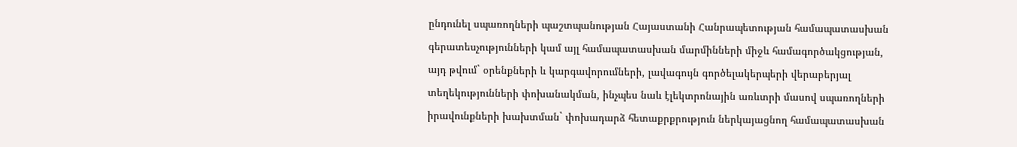ընդունել սպառողների պաշտպանության Հայաստանի Հանրապետության համապատասխան գերատեսչությունների կամ այլ համապատասխան մարմինների միջև համագործակցության, այդ թվում` օրենքների և կարգավորումների, լավագույն գործելակերպերի վերաբերյալ տեղեկությունների փոխանակման, ինչպես նաև էլեկտրոնային առևտրի մասով սպառողների իրավունքների խախտման` փոխադարձ հետաքրքրություն ներկայացնող համապատասխան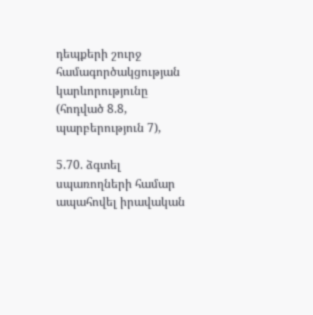դեպքերի շուրջ համագործակցության կարևորությունը (հոդված 8.8, պարբերություն 7),

5.70. ձգտել սպառողների համար ապահովել իրավական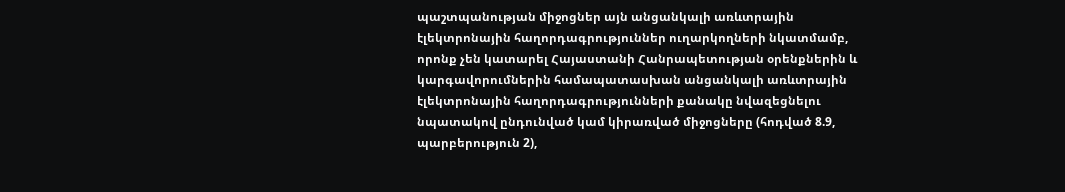պաշտպանության միջոցներ այն անցանկալի առևտրային էլեկտրոնային հաղորդագրություններ ուղարկողների նկատմամբ, որոնք չեն կատարել Հայաստանի Հանրապետության օրենքներին և կարգավորումներին համապատասխան անցանկալի առևտրային էլեկտրոնային հաղորդագրությունների քանակը նվազեցնելու նպատակով ընդունված կամ կիրառված միջոցները (հոդված 8.9, պարբերություն 2),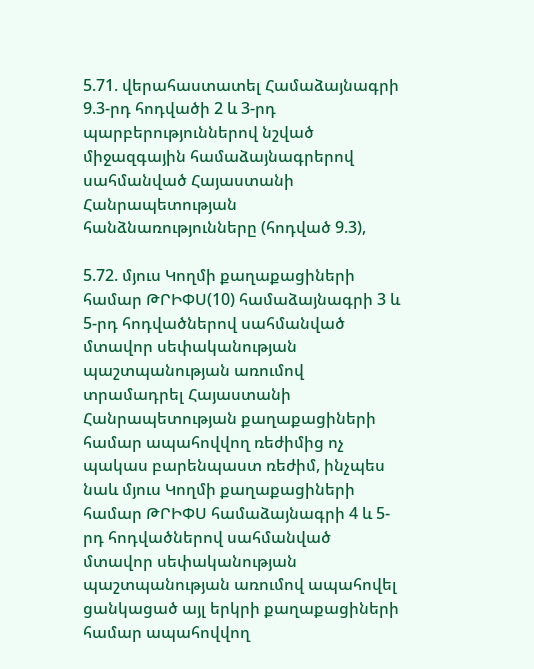5.71. վերահաստատել Համաձայնագրի 9.3-րդ հոդվածի 2 և 3-րդ պարբերություններով նշված միջազգային համաձայնագրերով սահմանված Հայաստանի Հանրապետության հանձնառությունները (հոդված 9.3),

5.72. մյուս Կողմի քաղաքացիների համար ԹՐԻՓՍ(10) համաձայնագրի 3 և 5-րդ հոդվածներով սահմանված մտավոր սեփականության պաշտպանության առումով տրամադրել Հայաստանի Հանրապետության քաղաքացիների համար ապահովվող ռեժիմից ոչ պակաս բարենպաստ ռեժիմ, ինչպես նաև մյուս Կողմի քաղաքացիների համար ԹՐԻՓՍ համաձայնագրի 4 և 5-րդ հոդվածներով սահմանված մտավոր սեփականության պաշտպանության առումով ապահովել ցանկացած այլ երկրի քաղաքացիների համար ապահովվող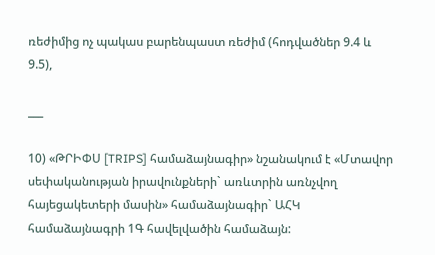ռեժիմից ոչ պակաս բարենպաստ ռեժիմ (հոդվածներ 9.4 և 9.5),

___

10) «ԹՐԻՓՍ [TRIPS] համաձայնագիր» նշանակում է «Մտավոր սեփականության իրավունքների` առևտրին առնչվող հայեցակետերի մասին» համաձայնագիր` ԱՀԿ համաձայնագրի 1Գ հավելվածին համաձայն: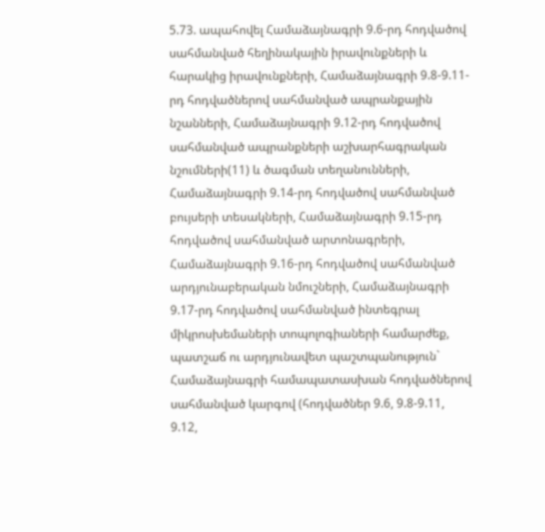5.73. ապահովել Համաձայնագրի 9.6-րդ հոդվածով սահմանված հեղինակային իրավունքների և հարակից իրավունքների, Համաձայնագրի 9.8-9.11-րդ հոդվածներով սահմանված ապրանքային նշանների, Համաձայնագրի 9.12-րդ հոդվածով սահմանված ապրանքների աշխարհագրական նշումների(11) և ծագման տեղանունների, Համաձայնագրի 9.14-րդ հոդվածով սահմանված բույսերի տեսակների, Համաձայնագրի 9.15-րդ հոդվածով սահմանված արտոնագրերի, Համաձայնագրի 9.16-րդ հոդվածով սահմանված արդյունաբերական նմուշների, Համաձայնագրի 9.17-րդ հոդվածով սահմանված ինտեգրալ միկրոսխեմաների տոպոլոգիաների համարժեք, պատշաճ ու արդյունավետ պաշտպանություն` Համաձայնագրի համապատասխան հոդվածներով սահմանված կարգով (հոդվածներ 9.6, 9.8-9.11, 9.12,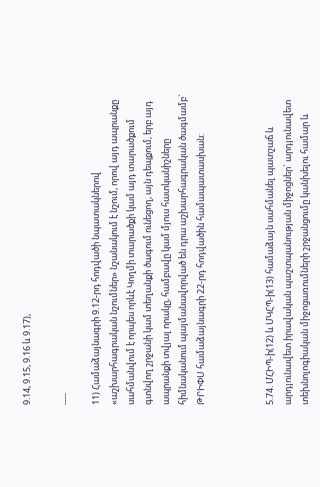9.14, 9.15, 9.16 և 9.17),

___

11) Համաձայնագրի 9.12-րդ հոդվածի նպատակներով «աշխարհագրական նշումներ» նշանակում է նշում, որով այդ ապրանքը սահմանվում է որպես որևէ Կողմի տարածքի կամ այդ տարածքում գտնվող շրջանի կամ տեղանքի ծագում ունեցող, այն դեպքում, երբ այդ ապրանքի տվյալ որակը, համբավը կամ մյուս հատկանիշները հիմնականում պայմանավորված են դրա աշխարհագրական ծագմամբ` ԹՐԻՓՍ համաձայնագրի 22-րդ հոդվածին համապատասխան:



5.74. ՄՀԻՊ-ի(12) և ՄԿՀՊ-ի(13) համաձայն սահմանել պատշաճ և արդյունավետ իրավական պաշտպանության միջոցներ` արդյունավետ տեխնոլոգիական միջոցառումների շրջանցումը կանխելու համար և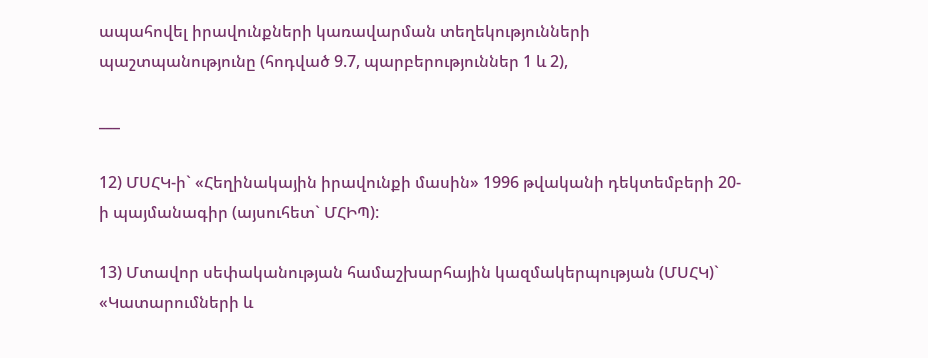ապահովել իրավունքների կառավարման տեղեկությունների պաշտպանությունը (հոդված 9.7, պարբերություններ 1 և 2),

___

12) ՄՍՀԿ-ի` «Հեղինակային իրավունքի մասին» 1996 թվականի դեկտեմբերի 20-ի պայմանագիր (այսուհետ` ՄՀԻՊ):

13) Մտավոր սեփականության համաշխարհային կազմակերպության (ՄՍՀԿ)` «Կատարումների և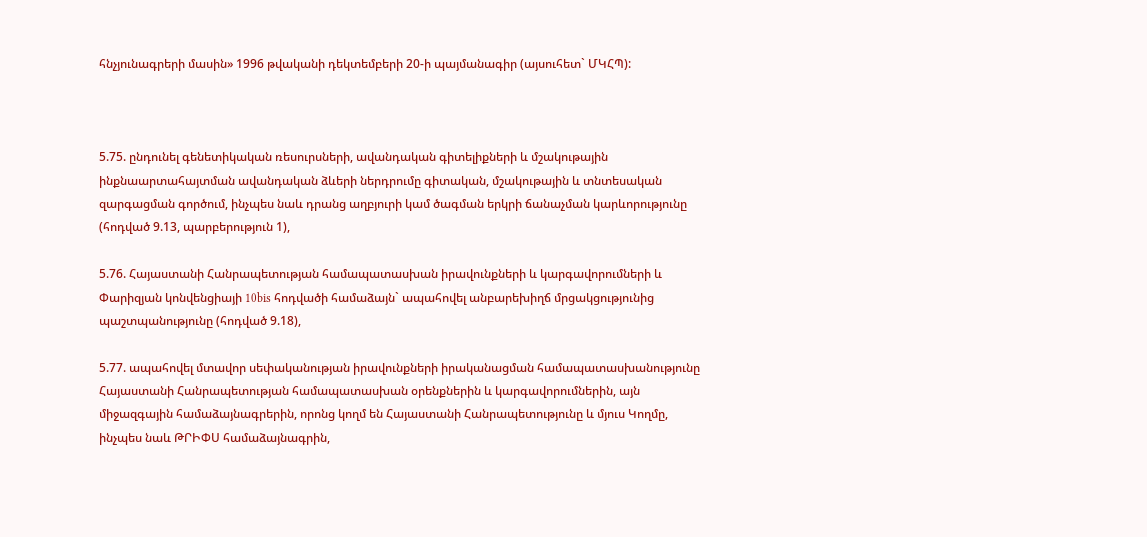հնչյունագրերի մասին» 1996 թվականի դեկտեմբերի 20-ի պայմանագիր (այսուհետ` ՄԿՀՊ):



5.75. ընդունել գենետիկական ռեսուրսների, ավանդական գիտելիքների և մշակութային ինքնաարտահայտման ավանդական ձևերի ներդրումը գիտական, մշակութային և տնտեսական զարգացման գործում, ինչպես նաև դրանց աղբյուրի կամ ծագման երկրի ճանաչման կարևորությունը (հոդված 9.13, պարբերություն 1),

5.76. Հայաստանի Հանրապետության համապատասխան իրավունքների և կարգավորումների և Փարիզյան կոնվենցիայի 10bis հոդվածի համաձայն` ապահովել անբարեխիղճ մրցակցությունից պաշտպանությունը (հոդված 9.18),

5.77. ապահովել մտավոր սեփականության իրավունքների իրականացման համապատասխանությունը Հայաստանի Հանրապետության համապատասխան օրենքներին և կարգավորումներին, այն միջազգային համաձայնագրերին, որոնց կողմ են Հայաստանի Հանրապետությունը և մյուս Կողմը, ինչպես նաև ԹՐԻՓՍ համաձայնագրին,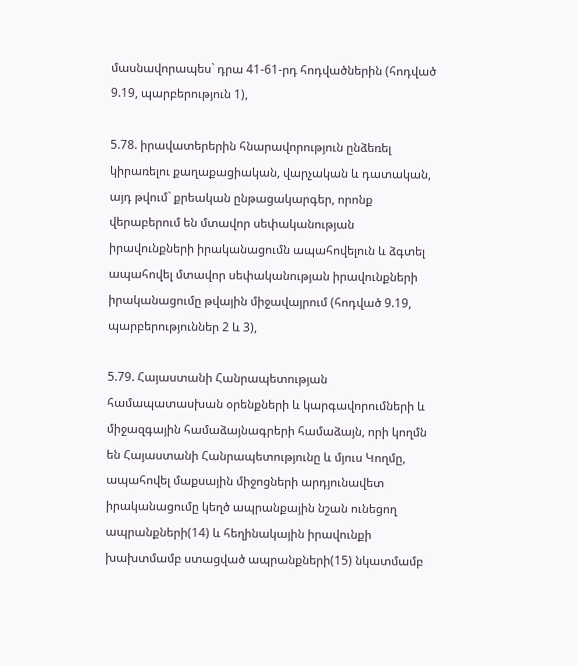մասնավորապես` դրա 41-61-րդ հոդվածներին (հոդված 9.19, պարբերություն 1),

5.78. իրավատերերին հնարավորություն ընձեռել կիրառելու քաղաքացիական, վարչական և դատական, այդ թվում` քրեական ընթացակարգեր, որոնք վերաբերում են մտավոր սեփականության իրավունքների իրականացումն ապահովելուն և ձգտել ապահովել մտավոր սեփականության իրավունքների իրականացումը թվային միջավայրում (հոդված 9.19, պարբերություններ 2 և 3),

5.79. Հայաստանի Հանրապետության համապատասխան օրենքների և կարգավորումների և միջազգային համաձայնագրերի համաձայն, որի կողմն են Հայաստանի Հանրապետությունը և մյուս Կողմը, ապահովել մաքսային միջոցների արդյունավետ իրականացումը կեղծ ապրանքային նշան ունեցող ապրանքների(14) և հեղինակային իրավունքի խախտմամբ ստացված ապրանքների(15) նկատմամբ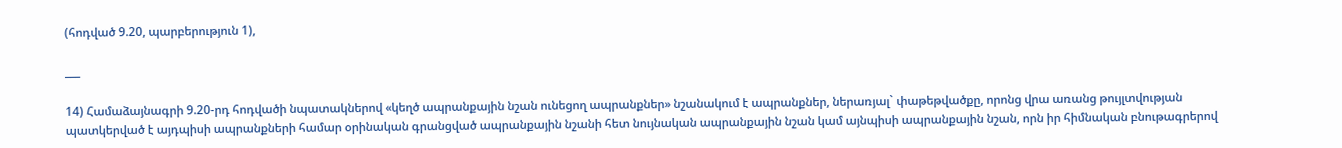(հոդված 9.20, պարբերություն 1),

___

14) Համաձայնագրի 9.20-րդ հոդվածի նպատակներով «կեղծ ապրանքային նշան ունեցող ապրանքներ» նշանակում է ապրանքներ, ներառյալ` փաթեթվածքը, որոնց վրա առանց թույլտվության պատկերված է այդպիսի ապրանքների համար օրինական գրանցված ապրանքային նշանի հետ նույնական ապրանքային նշան կամ այնպիսի ապրանքային նշան, որն իր հիմնական բնութագրերով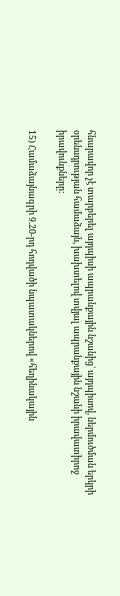հնարավոր չէ տարբերել այդպիսի ապրանքային նշանից` այդպիսով, ներմուծման երկրի օրենսդրության համաձայն, խախտելով տվյալ ապրանքային նշանի իրավատիրոջ իրավունքները:

15) Համաձայնագրի 9.20-րդ հոդվածի նպատակներով «հեղինակային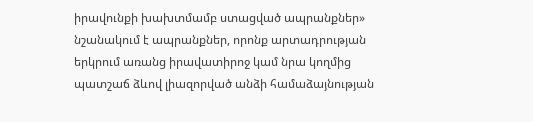իրավունքի խախտմամբ ստացված ապրանքներ» նշանակում է ապրանքներ, որոնք արտադրության երկրում առանց իրավատիրոջ կամ նրա կողմից պատշաճ ձևով լիազորված անձի համաձայնության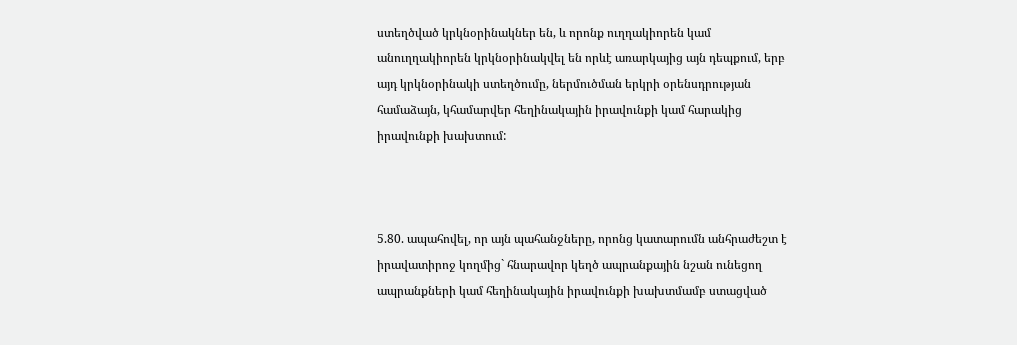ստեղծված կրկնօրինակներ են, և որոնք ուղղակիորեն կամ անուղղակիորեն կրկնօրինակվել են որևէ առարկայից այն դեպքում, երբ այդ կրկնօրինակի ստեղծումը, ներմուծման երկրի օրենսդրության համաձայն, կհամարվեր հեղինակային իրավունքի կամ հարակից իրավունքի խախտում:



5.80. ապահովել, որ այն պահանջները, որոնց կատարումն անհրաժեշտ է իրավատիրոջ կողմից` հնարավոր կեղծ ապրանքային նշան ունեցող ապրանքների կամ հեղինակային իրավունքի խախտմամբ ստացված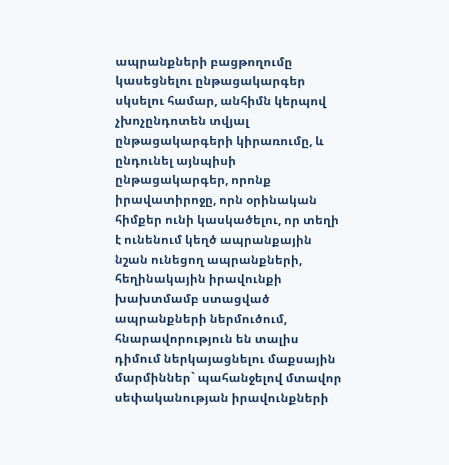ապրանքների բացթողումը կասեցնելու ընթացակարգեր սկսելու համար, անհիմն կերպով չխոչընդոտեն տվյալ ընթացակարգերի կիրառումը, և ընդունել այնպիսի ընթացակարգեր, որոնք իրավատիրոջը, որն օրինական հիմքեր ունի կասկածելու, որ տեղի է ունենում կեղծ ապրանքային նշան ունեցող ապրանքների, հեղինակային իրավունքի խախտմամբ ստացված ապրանքների ներմուծում, հնարավորություն են տալիս դիմում ներկայացնելու մաքսային մարմիններ` պահանջելով մտավոր սեփականության իրավունքների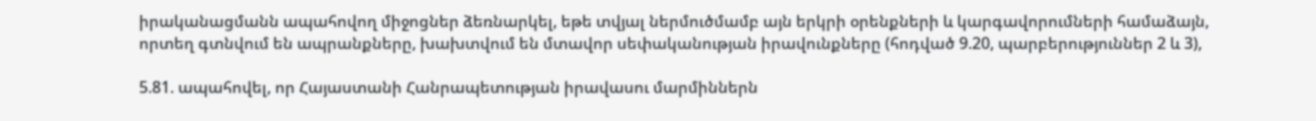իրականացմանն ապահովող միջոցներ ձեռնարկել, եթե տվյալ ներմուծմամբ այն երկրի օրենքների և կարգավորումների համաձայն, որտեղ գտնվում են ապրանքները, խախտվում են մտավոր սեփականության իրավունքները (հոդված 9.20, պարբերություններ 2 և 3),

5.81. ապահովել, որ Հայաստանի Հանրապետության իրավասու մարմիններն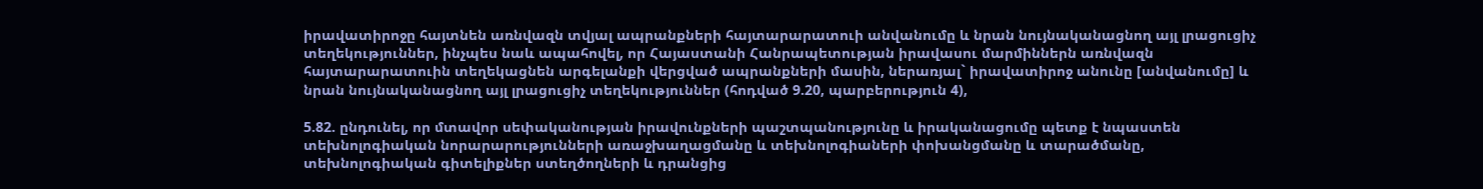իրավատիրոջը հայտնեն առնվազն տվյալ ապրանքների հայտարարատուի անվանումը և նրան նույնականացնող այլ լրացուցիչ տեղեկություններ, ինչպես նաև ապահովել, որ Հայաստանի Հանրապետության իրավասու մարմիններն առնվազն հայտարարատուին տեղեկացնեն արգելանքի վերցված ապրանքների մասին, ներառյալ` իրավատիրոջ անունը [անվանումը] և նրան նույնականացնող այլ լրացուցիչ տեղեկություններ (հոդված 9.20, պարբերություն 4),

5.82. ընդունել, որ մտավոր սեփականության իրավունքների պաշտպանությունը և իրականացումը պետք է նպաստեն տեխնոլոգիական նորարարությունների առաջխաղացմանը և տեխնոլոգիաների փոխանցմանը և տարածմանը, տեխնոլոգիական գիտելիքներ ստեղծողների և դրանցից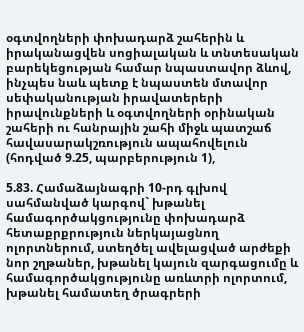օգտվողների փոխադարձ շահերին և իրականացվեն սոցիալական և տնտեսական բարեկեցության համար նպաստավոր ձևով, ինչպես նաև պետք է նպաստեն մտավոր սեփականության իրավատերերի իրավունքների և օգտվողների օրինական շահերի ու հանրային շահի միջև պատշաճ հավասարակշռություն ապահովելուն (հոդված 9.25, պարբերություն 1),

5.83. Համաձայնագրի 10-րդ գլխով սահմանված կարգով` խթանել համագործակցությունը փոխադարձ հետաքրքրություն ներկայացնող ոլորտներում, ստեղծել ավելացված արժեքի նոր շղթաներ, խթանել կայուն զարգացումը և համագործակցությունը առևտրի ոլորտում, խթանել համատեղ ծրագրերի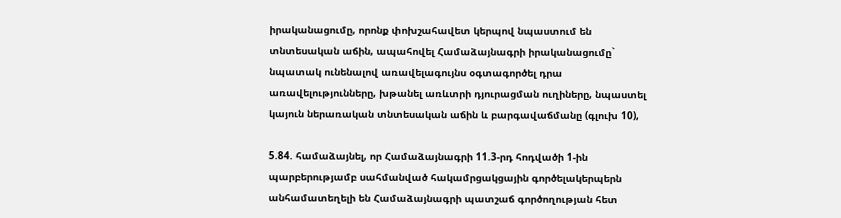իրականացումը, որոնք փոխշահավետ կերպով նպաստում են տնտեսական աճին, ապահովել Համաձայնագրի իրականացումը` նպատակ ունենալով առավելագույնս օգտագործել դրա առավելությունները, խթանել առևտրի դյուրացման ուղիները, նպաստել կայուն ներառական տնտեսական աճին և բարգավաճմանը (գլուխ 10),

5.84. համաձայնել, որ Համաձայնագրի 11.3-րդ հոդվածի 1-ին պարբերությամբ սահմանված հակամրցակցային գործելակերպերն անհամատեղելի են Համաձայնագրի պատշաճ գործողության հետ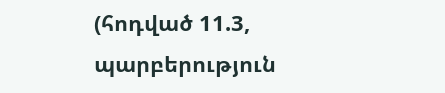(հոդված 11.3, պարբերություն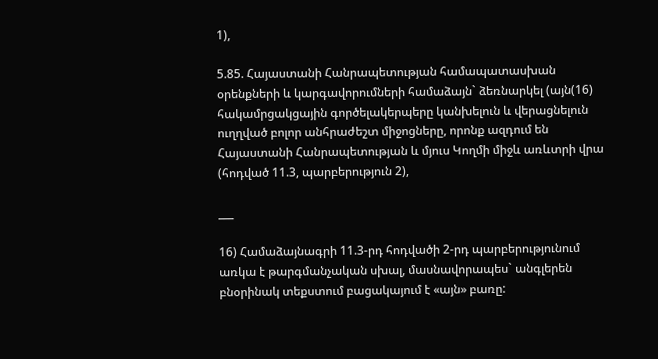1),

5.85. Հայաստանի Հանրապետության համապատասխան օրենքների և կարգավորումների համաձայն` ձեռնարկել (այն(16) հակամրցակցային գործելակերպերը կանխելուն և վերացնելուն ուղղված բոլոր անհրաժեշտ միջոցները, որոնք ազդում են Հայաստանի Հանրապետության և մյուս Կողմի միջև առևտրի վրա (հոդված 11.3, պարբերություն 2),

___

16) Համաձայնագրի 11.3-րդ հոդվածի 2-րդ պարբերությունում առկա է թարգմանչական սխալ, մասնավորապես` անգլերեն բնօրինակ տեքստում բացակայում է «այն» բառը: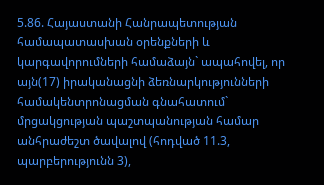5.86. Հայաստանի Հանրապետության համապատասխան օրենքների և կարգավորումների համաձայն` ապահովել, որ այն(17) իրականացնի ձեռնարկությունների համակենտրոնացման գնահատում` մրցակցության պաշտպանության համար անհրաժեշտ ծավալով (հոդված 11.3, պարբերությունն 3),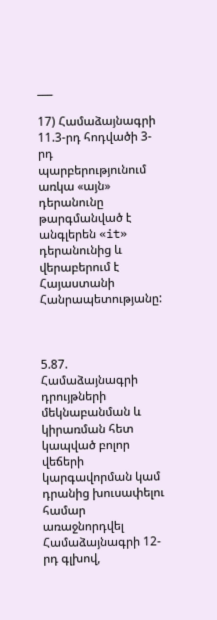___

17) Համաձայնագրի 11.3-րդ հոդվածի 3-րդ պարբերությունում առկա «այն» դերանունը թարգմանված է անգլերեն «it» դերանունից և վերաբերում է Հայաստանի Հանրապետությանը:



5.87. Համաձայնագրի դրույթների մեկնաբանման և կիրառման հետ կապված բոլոր վեճերի կարգավորման կամ դրանից խուսափելու համար առաջնորդվել Համաձայնագրի 12-րդ գլխով,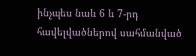ինչպես նաև 6 և 7-րդ հավելվածներով սահմանված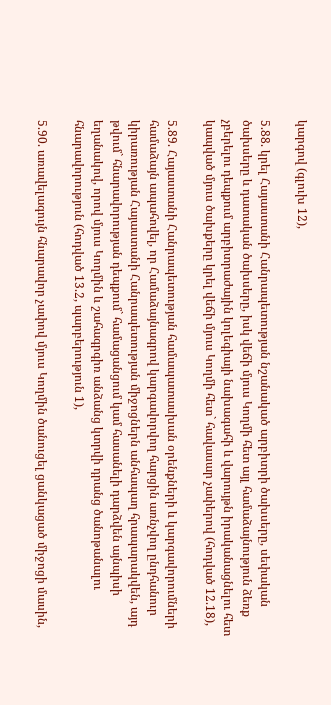կարգով (գլուխ 12),

5.88. կրել Հայաստանի Հանրապետության նշանակած արբիտրի ծախսերը, սեփական ծախսերը և դատական ծախսերը, իսկ վեճի մյուս Կողմի հետ այլ համաձայնություն ձեռք չբերելու դեպքում արբիտրաժային կոլեգիայի նախագահի և վարույթն իրականացնելու հետ կապված մյուս ծախքերը կրել վեճի մյուս Կողմի հետ` հավասար չափերով (հոդված 12.18),

5.89. Հայաստանի Հանրապետության համապատասխան օրենքների և կարգավորումների համաձայն ապահովել, որ Համաձայնագրով կարգավորվող հարցին առնչվող ընդհանուր կիրառության Հայաստանի Հանրապետության միջոցներն անհապաղ հրապարակվեն, այդ թվում` հնարավորության դեպքում` համացանցում կամ հասանելի դարձվեն այնպիսի եղանակով, որով մյուս Կողմին և շահագրգիռ անձանց կտրվի դրանց ծանոթանալու հնարավորություն (հոդված 13.2, պարբերություն 1),

5.90. առավելագույն հնարավոր չափով մյուս Կողմին ծանուցել ցանկացած միջոցի մասին,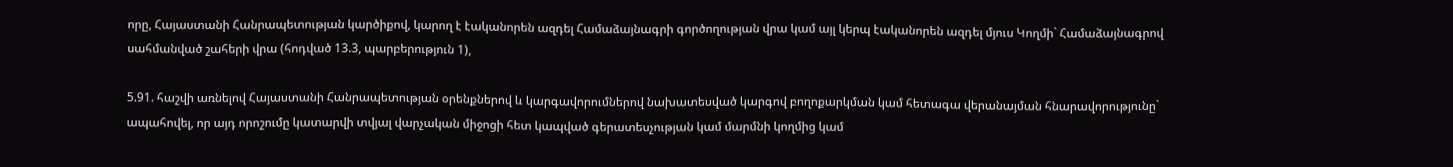որը, Հայաստանի Հանրապետության կարծիքով, կարող է էականորեն ազդել Համաձայնագրի գործողության վրա կամ այլ կերպ էականորեն ազդել մյուս Կողմի` Համաձայնագրով սահմանված շահերի վրա (հոդված 13.3, պարբերություն 1),

5.91. հաշվի առնելով Հայաստանի Հանրապետության օրենքներով և կարգավորումներով նախատեսված կարգով բողոքարկման կամ հետագա վերանայման հնարավորությունը` ապահովել, որ այդ որոշումը կատարվի տվյալ վարչական միջոցի հետ կապված գերատեսչության կամ մարմնի կողմից կամ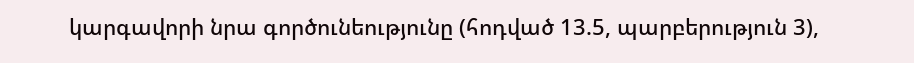կարգավորի նրա գործունեությունը (հոդված 13.5, պարբերություն 3),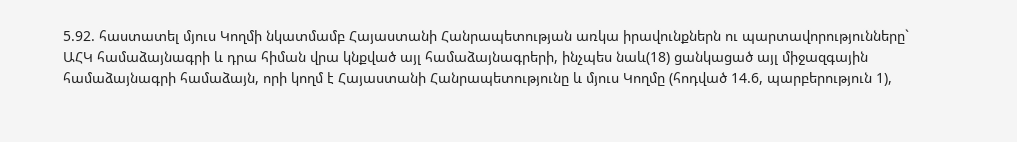5.92. հաստատել մյուս Կողմի նկատմամբ Հայաստանի Հանրապետության առկա իրավունքներն ու պարտավորությունները` ԱՀԿ համաձայնագրի և դրա հիման վրա կնքված այլ համաձայնագրերի, ինչպես նաև(18) ցանկացած այլ միջազգային համաձայնագրի համաձայն, որի կողմ է Հայաստանի Հանրապետությունը և մյուս Կողմը (հոդված 14.6, պարբերություն 1),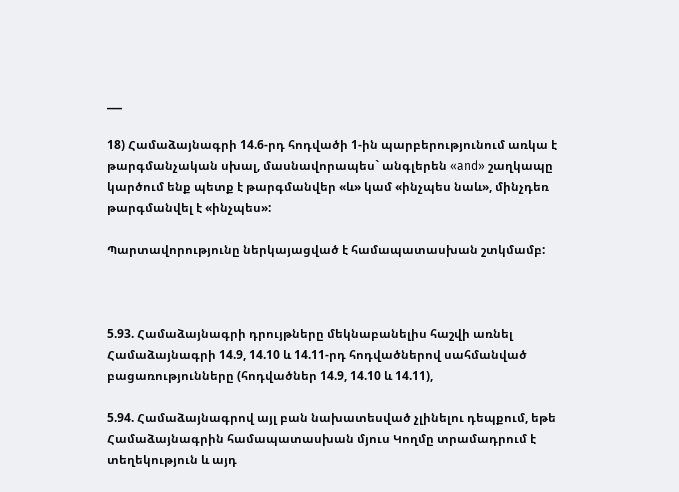___

18) Համաձայնագրի 14.6-րդ հոդվածի 1-ին պարբերությունում առկա է թարգմանչական սխալ, մասնավորապես` անգլերեն «and» շաղկապը կարծում ենք պետք է թարգմանվեր «և» կամ «ինչպես նաև», մինչդեռ թարգմանվել է «ինչպես»:

Պարտավորությունը ներկայացված է համապատասխան շտկմամբ:



5.93. Համաձայնագրի դրույթները մեկնաբանելիս հաշվի առնել Համաձայնագրի 14.9, 14.10 և 14.11-րդ հոդվածներով սահմանված բացառությունները (հոդվածներ 14.9, 14.10 և 14.11),

5.94. Համաձայնագրով այլ բան նախատեսված չլինելու դեպքում, եթե Համաձայնագրին համապատասխան մյուս Կողմը տրամադրում է տեղեկություն և այդ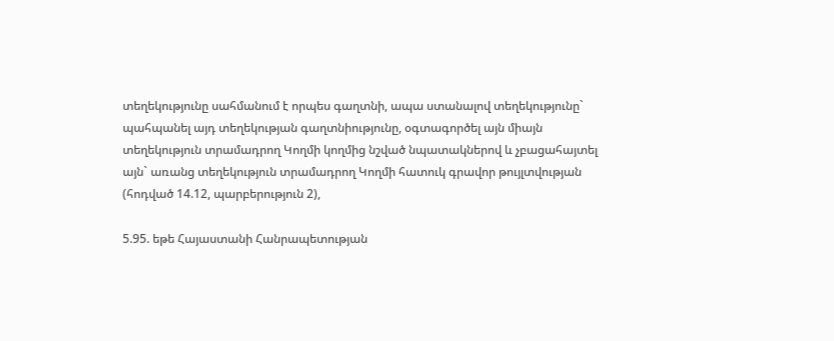տեղեկությունը սահմանում է որպես գաղտնի, ապա ստանալով տեղեկությունը` պահպանել այդ տեղեկության գաղտնիությունը, օգտագործել այն միայն տեղեկություն տրամադրող Կողմի կողմից նշված նպատակներով և չբացահայտել այն` առանց տեղեկություն տրամադրող Կողմի հատուկ գրավոր թույլտվության (հոդված 14.12, պարբերություն 2),

5.95. եթե Հայաստանի Հանրապետության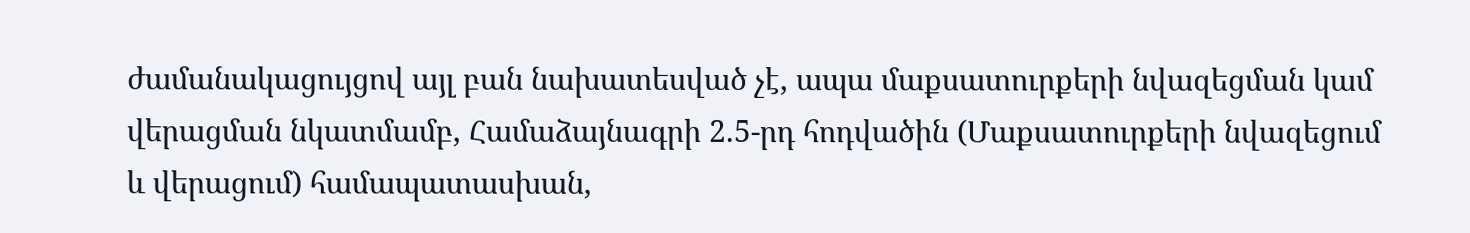ժամանակացույցով այլ բան նախատեսված չէ, ապա մաքսատուրքերի նվազեցման կամ վերացման նկատմամբ, Համաձայնագրի 2.5-րդ հոդվածին (Մաքսատուրքերի նվազեցում և վերացում) համապատասխան,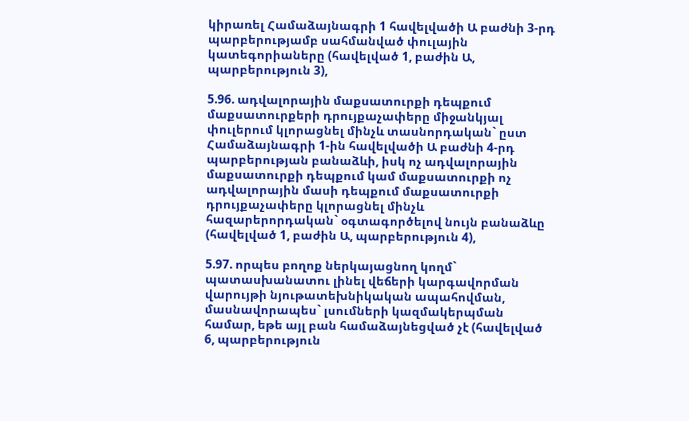կիրառել Համաձայնագրի 1 հավելվածի Ա բաժնի 3-րդ պարբերությամբ սահմանված փուլային կատեգորիաները (հավելված 1, բաժին Ա, պարբերություն 3),

5.96. ադվալորային մաքսատուրքի դեպքում մաքսատուրքերի դրույքաչափերը միջանկյալ փուլերում կլորացնել մինչև տասնորդական` ըստ Համաձայնագրի 1-ին հավելվածի Ա բաժնի 4-րդ պարբերության բանաձևի, իսկ ոչ ադվալորային մաքսատուրքի դեպքում կամ մաքսատուրքի ոչ ադվալորային մասի դեպքում մաքսատուրքի դրույքաչափերը կլորացնել մինչև հազարերորդական` օգտագործելով նույն բանաձևը (հավելված 1, բաժին Ա, պարբերություն 4),

5.97. որպես բողոք ներկայացնող կողմ` պատասխանատու լինել վեճերի կարգավորման վարույթի նյութատեխնիկական ապահովման, մասնավորապես` լսումների կազմակերպման համար, եթե այլ բան համաձայնեցված չէ (հավելված 6, պարբերություն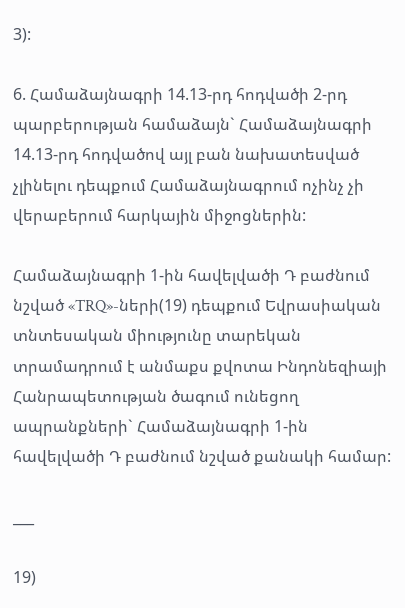3):

6. Համաձայնագրի 14.13-րդ հոդվածի 2-րդ պարբերության համաձայն` Համաձայնագրի 14.13-րդ հոդվածով այլ բան նախատեսված չլինելու դեպքում Համաձայնագրում ոչինչ չի վերաբերում հարկային միջոցներին:

Համաձայնագրի 1-ին հավելվածի Դ բաժնում նշված «TRQ»-ների(19) դեպքում Եվրասիական տնտեսական միությունը տարեկան տրամադրում է անմաքս քվոտա Ինդոնեզիայի Հանրապետության ծագում ունեցող ապրանքների` Համաձայնագրի 1-ին հավելվածի Դ բաժնում նշված քանակի համար:

___

19)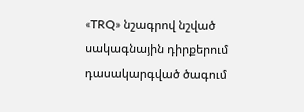«TRQ» նշագրով նշված սակագնային դիրքերում դասակարգված ծագում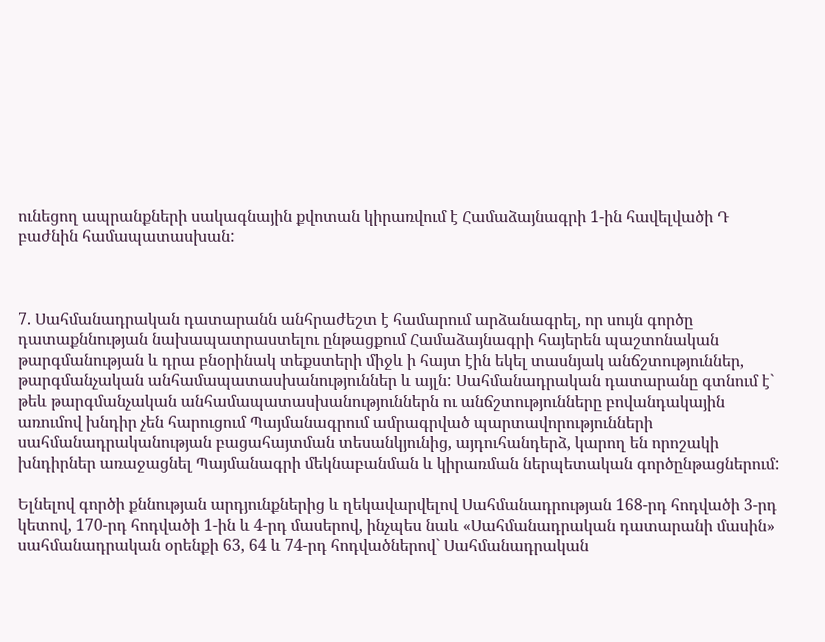ունեցող ապրանքների սակագնային քվոտան կիրառվում է Համաձայնագրի 1-ին հավելվածի Դ բաժնին համապատասխան:



7. Սահմանադրական դատարանն անհրաժեշտ է համարում արձանագրել, որ սույն գործը դատաքննության նախապատրաստելու ընթացքում Համաձայնագրի հայերեն պաշտոնական թարգմանության և դրա բնօրինակ տեքստերի միջև ի հայտ էին եկել տասնյակ անճշտություններ, թարգմանչական անհամապատասխանություններ և այլն: Սահմանադրական դատարանը գտնում է` թեև թարգմանչական անհամապատասխանություններն ու անճշտությունները բովանդակային առումով խնդիր չեն հարուցում Պայմանագրում ամրագրված պարտավորությունների սահմանադրականության բացահայտման տեսանկյունից, այդուհանդերձ, կարող են որոշակի խնդիրներ առաջացնել Պայմանագրի մեկնաբանման և կիրառման ներպետական գործընթացներում:

Ելնելով գործի քննության արդյունքներից և ղեկավարվելով Սահմանադրության 168-րդ հոդվածի 3-րդ կետով, 170-րդ հոդվածի 1-ին և 4-րդ մասերով, ինչպես նաև «Սահմանադրական դատարանի մասին» սահմանադրական օրենքի 63, 64 և 74-րդ հոդվածներով` Սահմանադրական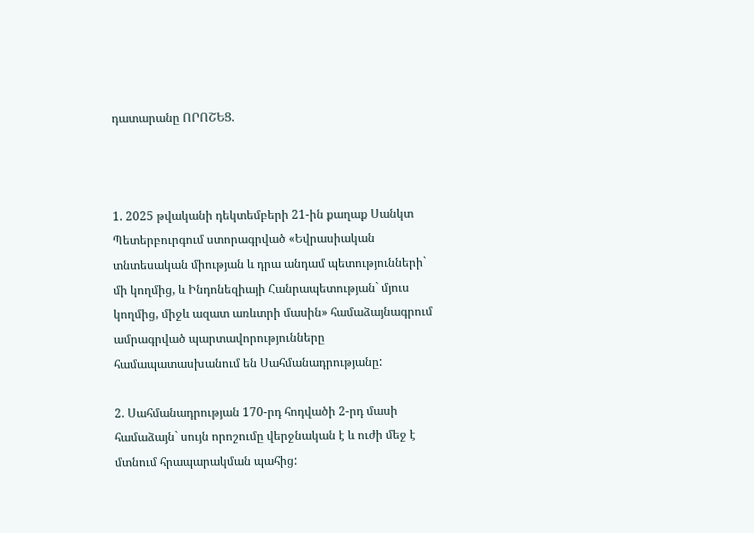դատարանը ՈՐՈՇԵՑ.



1. 2025 թվականի դեկտեմբերի 21-ին քաղաք Սանկտ Պետերբուրգում ստորագրված «Եվրասիական տնտեսական միության և դրա անդամ պետությունների` մի կողմից, և Ինդոնեզիայի Հանրապետության` մյուս կողմից, միջև ազատ առևտրի մասին» համաձայնագրում ամրագրված պարտավորությունները համապատասխանում են Սահմանադրությանը:

2. Սահմանադրության 170-րդ հոդվածի 2-րդ մասի համաձայն` սույն որոշումը վերջնական է և ուժի մեջ է մտնում հրապարակման պահից: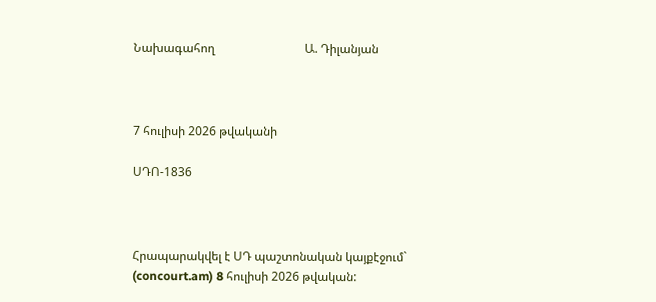Նախագահող                              Ա. Դիլանյան



7 հուլիսի 2026 թվականի

ՍԴՈ-1836



Հրապարակվել է ՍԴ պաշտոնական կայքէջում` (concourt.am) 8 հուլիսի 2026 թվական: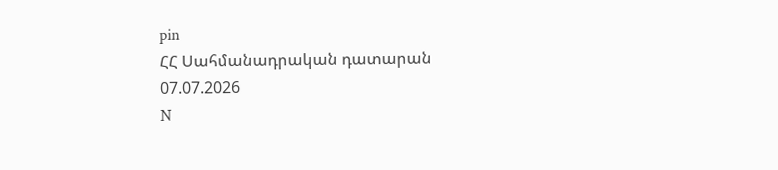pin
ՀՀ Սահմանադրական դատարան
07.07.2026
N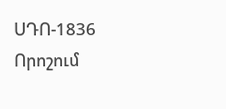ՍԴՈ-1836
Որոշում